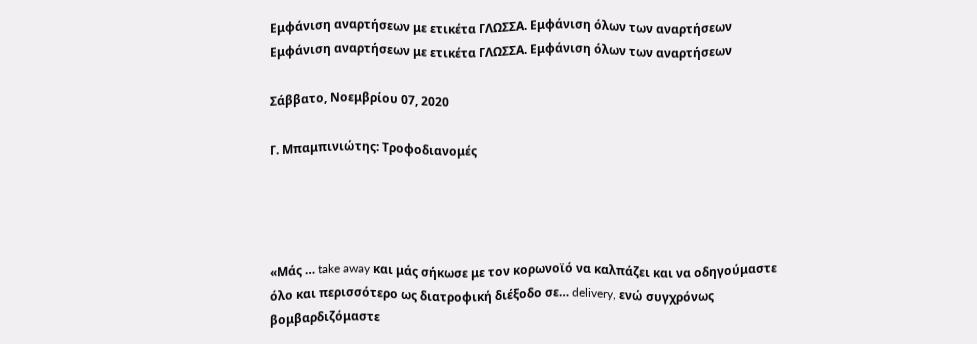Εμφάνιση αναρτήσεων με ετικέτα ΓΛΩΣΣΑ. Εμφάνιση όλων των αναρτήσεων
Εμφάνιση αναρτήσεων με ετικέτα ΓΛΩΣΣΑ. Εμφάνιση όλων των αναρτήσεων

Σάββατο, Νοεμβρίου 07, 2020

Γ. Μπαμπινιώτης: Τροφοδιανομές




«Μάς … take away και μάς σήκωσε με τον κορωνοϊό να καλπάζει και να οδηγούμαστε όλο και περισσότερο ως διατροφική διέξοδο σε… delivery, ενώ συγχρόνως βομβαρδιζόμαστε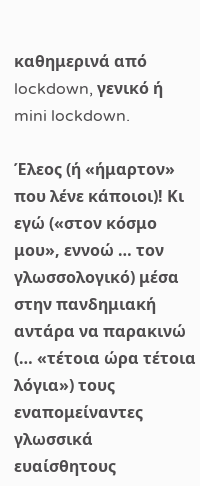καθημερινά από lockdown, γενικό ή mini lockdown.

Έλεος (ή «ήμαρτον» που λένε κάποιοι)! Κι εγώ («στον κόσμο μου», εννοώ … τον γλωσσολογικό) μέσα στην πανδημιακή αντάρα να παρακινώ (… «τέτοια ώρα τέτοια λόγια») τους εναπομείναντες γλωσσικά ευαίσθητους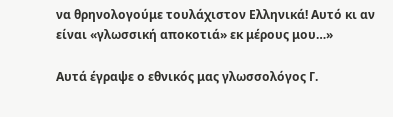να θρηνολογούμε τουλάχιστον Ελληνικά! Αυτό κι αν είναι «γλωσσική αποκοτιά» εκ μέρους μου…»

Αυτά έγραψε ο εθνικός μας γλωσσολόγος Γ.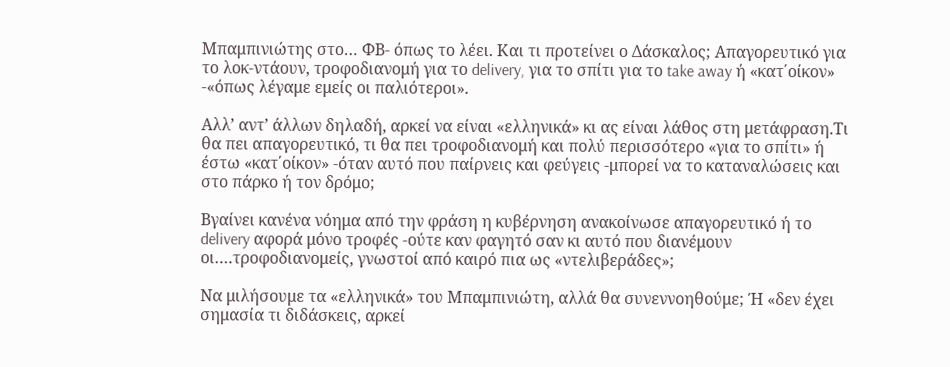Μπαμπινιώτης στο… ΦΒ- όπως το λέει. Και τι προτείνει ο Δάσκαλος; Απαγορευτικό για το λοκ-ντάουν, τροφοδιανομή για το delivery, για το σπίτι για το take away ή «κατ΄οίκον» -«όπως λέγαμε εμείς οι παλιότεροι».

Αλλ’ αντ’ άλλων δηλαδή, αρκεί να είναι «ελληνικά» κι ας είναι λάθος στη μετάφραση.Τι θα πει απαγορευτικό, τι θα πει τροφοδιανομή και πολύ περισσότερο «για το σπίτι» ή έστω «κατ΄οίκον» -όταν αυτό που παίρνεις και φεύγεις -μπορεί να το καταναλώσεις και στο πάρκο ή τον δρόμο;

Βγαίνει κανένα νόημα από την φράση η κυβέρνηση ανακοίνωσε απαγορευτικό ή το delivery αφορά μόνο τροφές -ούτε καν φαγητό σαν κι αυτό που διανέμουν οι….τροφοδιανομείς, γνωστοί από καιρό πια ως «ντελιβεράδες»;

Να μιλήσουμε τα «ελληνικά» του Μπαμπινιώτη, αλλά θα συνεννοηθούμε; Ή «δεν έχει σημασία τι διδάσκεις, αρκεί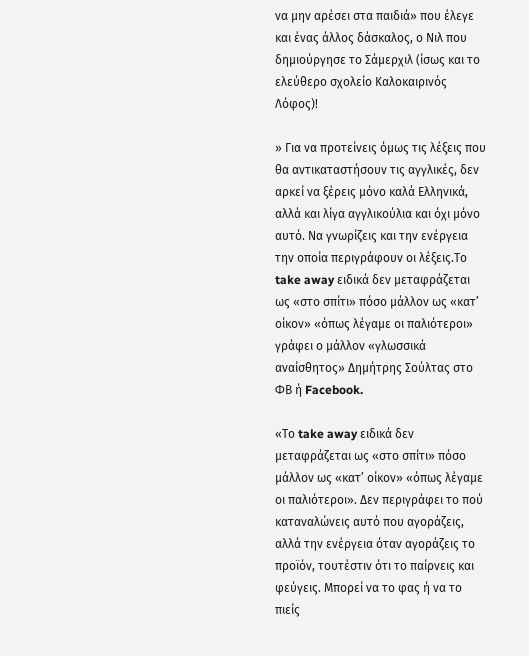να μην αρέσει στα παιδιά» που έλεγε και ένας άλλος δάσκαλος, ο Νιλ που δημιούργησε το Σάμερχιλ (ίσως και το ελεύθερο σχολείο Καλοκαιρινός Λόφος)!

» Για να προτείνεις όμως τις λέξεις που θα αντικαταστήσουν τις αγγλικές, δεν αρκεί να ξέρεις μόνο καλά Ελληνικά, αλλά και λίγα αγγλικούλια και όχι μόνο αυτό. Να γνωρίζεις και την ενέργεια την οποία περιγράφουν οι λέξεις.Το take away ειδικά δεν μεταφράζεται ως «στο σπίτι» πόσο μάλλον ως «κατ’ οίκον» «όπως λέγαμε οι παλιότεροι» γράφει ο μάλλον «γλωσσικά αναίσθητος» Δημήτρης Σούλτας στο ΦΒ ή Facebook.

«Το take away ειδικά δεν μεταφράζεται ως «στο σπίτι» πόσο μάλλον ως «κατ’ οίκον» «όπως λέγαμε οι παλιότεροι». Δεν περιγράφει το πού καταναλώνεις αυτό που αγοράζεις, αλλά την ενέργεια όταν αγοράζεις το προϊόν, τουτέστιν ότι το παίρνεις και φεύγεις. Μπορεί να το φας ή να το πιείς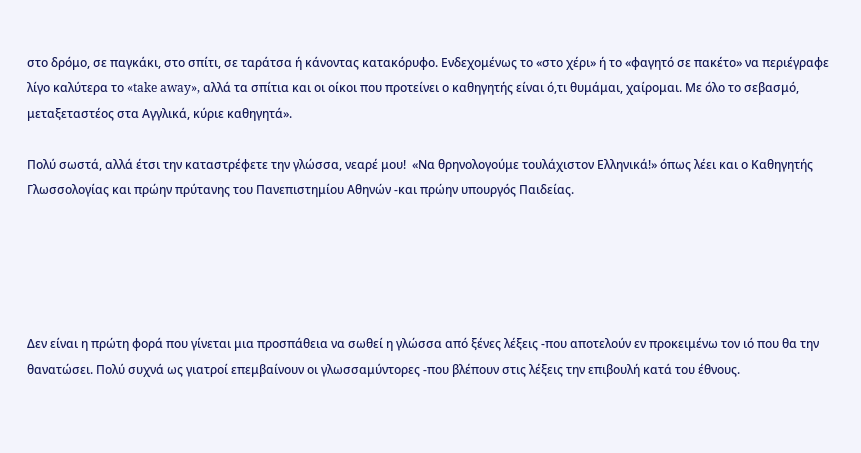στο δρόμο, σε παγκάκι, στο σπίτι, σε ταράτσα ή κάνοντας κατακόρυφο. Ενδεχομένως το «στο χέρι» ή το «φαγητό σε πακέτο» να περιέγραφε λίγο καλύτερα το «take away», αλλά τα σπίτια και οι οίκοι που προτείνει ο καθηγητής είναι ό,τι θυμάμαι, χαίρομαι. Με όλο το σεβασμό, μεταξεταστέος στα Αγγλικά, κύριε καθηγητά».

Πολύ σωστά, αλλά έτσι την καταστρέφετε την γλώσσα, νεαρέ μου!  «Να θρηνολογούμε τουλάχιστον Ελληνικά!» όπως λέει και ο Καθηγητής Γλωσσολογίας και πρώην πρύτανης του Πανεπιστημίου Αθηνών -και πρώην υπουργός Παιδείας.





Δεν είναι η πρώτη φορά που γίνεται μια προσπάθεια να σωθεί η γλώσσα από ξένες λέξεις -που αποτελούν εν προκειμένω τον ιό που θα την θανατώσει. Πολύ συχνά ως γιατροί επεμβαίνουν οι γλωσσαμύντορες -που βλέπουν στις λέξεις την επιβουλή κατά του έθνους.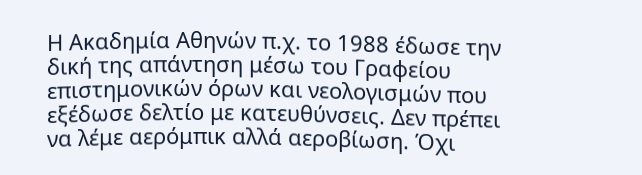Η Ακαδημία Αθηνών π.χ. το 1988 έδωσε την δική της απάντηση μέσω του Γραφείου επιστημονικών όρων και νεολογισμών που εξέδωσε δελτίο με κατευθύνσεις. Δεν πρέπει να λέμε αερόμπικ αλλά αεροβίωση. Όχι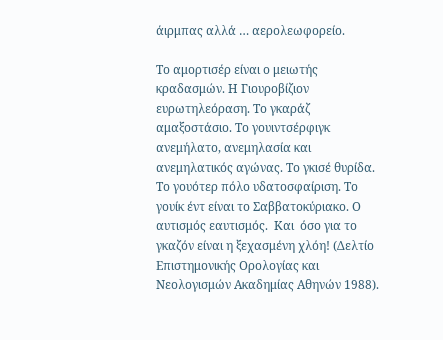άιρμπας αλλά … αερολεωφορείο.

Το αμορτισέρ είναι ο μειωτής κραδασμών. Η Γιουροβίζιον ευρωτηλεόραση. Το γκαράζ αμαξοστάσιο. Το γουιντσέρφιγκ ανεμήλατο, ανεμηλασία και ανεμηλατικός αγώνας. Το γκισέ θυρίδα. Το γουότερ πόλο υδατοσφαίριση. Το γουίκ έντ είναι το Σαββατοκύριακο. Ο αυτισμός εαυτισμός.  Και  όσο για το γκαζόν είναι η ξεχασμένη χλόη! (Δελτίο Επιστημονικής Ορολογίας και Νεολογισμών Ακαδημίας Αθηνών 1988).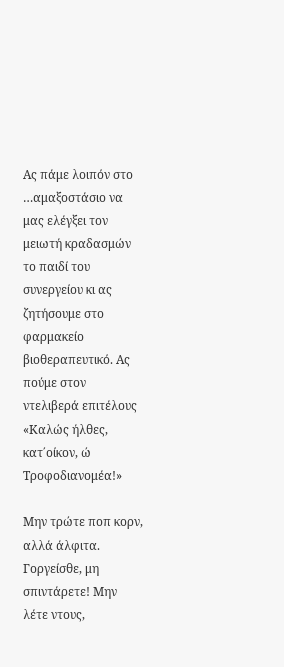Ας πάμε λοιπόν στο …αμαξοστάσιο να μας ελέγξει τον μειωτή κραδασμών το παιδί του συνεργείου κι ας ζητήσουμε στο φαρμακείο βιοθεραπευτικό. Ας πούμε στον ντελιβερά επιτέλους «Καλώς ήλθες, κατ΄οίκον, ώ Τροφοδιανομέα!»

Μην τρώτε ποπ κορν, αλλά άλφιτα. Γοργείσθε, μη σπιντάρετε! Μην λέτε ντους,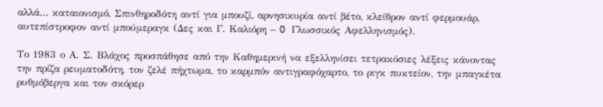αλλά… καταιονισμό, Σπινθηροδότη αντί για μπουζί, αρνησικυρία αντί βέτο, κλείθρον αντί φερμουάρ, αυτεπίστροφον αντί μπούμεραγκ (Δες και Γ. Καλιόρη – O Γλωσσικός Αφελληνισμός).

Το 1983 ο Α. Σ. Βλάχος προσπάθησε από την Καθημερινή να εξελληνίσει τετρακόσιες λέξεις κάνοντας την πρίζα ρευματοδότη, τον ζελέ πήχτωμα, το καρμπόν αντιγραφόχαρτο, το ριγκ πυκτείον, την μπαγκέτα ρυθμόβεργα και τον σκόρερ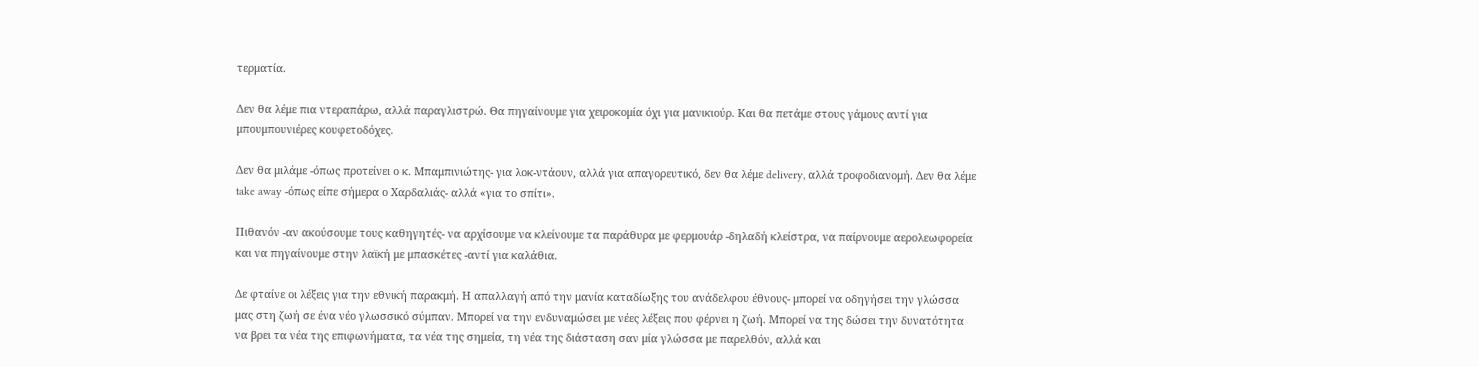τερματία.

Δεν θα λέμε πια ντεραπάρω, αλλά παραγλιστρώ. Θα πηγαίνουμε για χειροκομία όχι για μανικιούρ. Και θα πετάμε στους γάμους αντί για μπουμπουνιέρες κουφετοδόχες.

Δεν θα μιλάμε -όπως προτείνει ο κ. Μπαμπινιώτης- για λοκ-ντάουν, αλλά για απαγορευτικό, δεν θα λέμε delivery, αλλά τροφοδιανομή. Δεν θα λέμε take away -όπως είπε σήμερα ο Χαρδαλιάς- αλλά «για το σπίτι».

Πιθανόν -αν ακούσουμε τους καθηγητές- να αρχίσουμε να κλείνουμε τα παράθυρα με φερμουάρ -δηλαδή κλείστρα, να παίρνουμε αερολεωφορεία και να πηγαίνουμε στην λαϊκή με μπασκέτες -αντί για καλάθια.

Δε φταίνε οι λέξεις για την εθνική παρακμή. Η απαλλαγή από την μανία καταδίωξης του ανάδελφου έθνους- μπορεί να οδηγήσει την γλώσσα μας στη ζωή σε ένα νέο γλωσσικό σύμπαν. Μπορεί να την ενδυναμώσει με νέες λέξεις που φέρνει η ζωή. Μπορεί να της δώσει την δυνατότητα να βρει τα νέα της επιφωνήματα, τα νέα της σημεία, τη νέα της διάσταση σαν μία γλώσσα με παρελθόν, αλλά και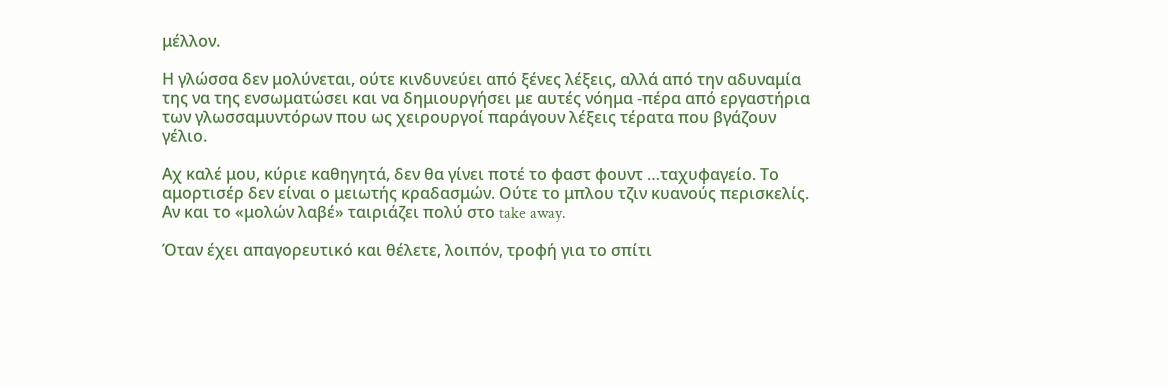μέλλον.

Η γλώσσα δεν μολύνεται, ούτε κινδυνεύει από ξένες λέξεις, αλλά από την αδυναμία της να της ενσωματώσει και να δημιουργήσει με αυτές νόημα -πέρα από εργαστήρια των γλωσσαμυντόρων που ως χειρουργοί παράγουν λέξεις τέρατα που βγάζουν γέλιο.

Αχ καλέ μου, κύριε καθηγητά, δεν θα γίνει ποτέ το φαστ φουντ …ταχυφαγείο. Το αμορτισέρ δεν είναι ο μειωτής κραδασμών. Ούτε το μπλου τζιν κυανούς περισκελίς. Αν και το «μολών λαβέ» ταιριάζει πολύ στο take away.

Όταν έχει απαγορευτικό και θέλετε, λοιπόν, τροφή για το σπίτι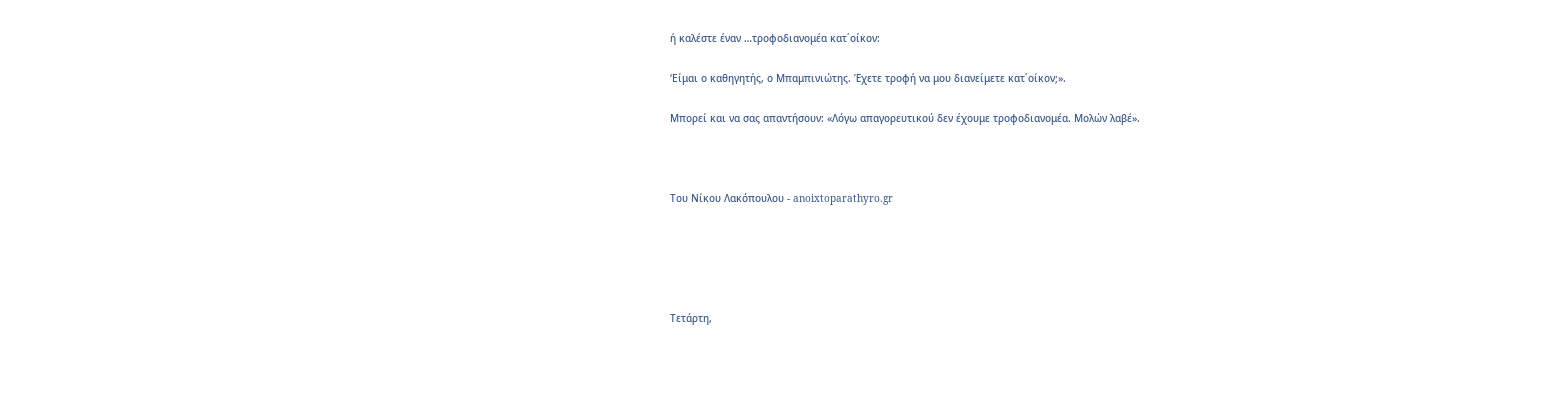ή καλέστε έναν …τροφοδιανομέα κατ΄οίκον:

‘Είμαι ο καθηγητής, ο Μπαμπινιώτης. Έχετε τροφή να μου διανείμετε κατ΄οίκον;».

Μπορεί και να σας απαντήσουν: «Λόγω απαγορευτικού δεν έχουμε τροφοδιανομέα. Μολών λαβέ».



Του Νίκου Λακόπουλου - anoixtoparathyro.gr





Τετάρτη,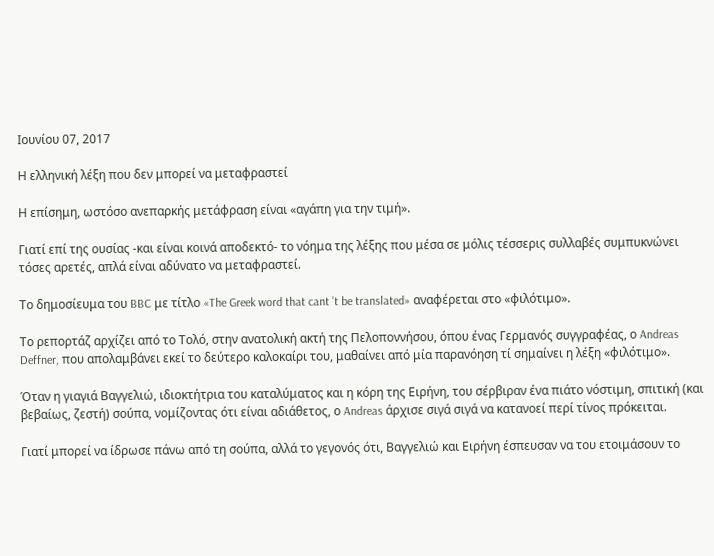Ιουνίου 07, 2017

Η ελληνική λέξη που δεν μπορεί να μεταφραστεί

Η επίσημη, ωστόσο ανεπαρκής μετάφραση είναι «αγάπη για την τιμή».

Γιατί επί της ουσίας -και είναι κοινά αποδεκτό- το νόημα της λέξης που μέσα σε μόλις τέσσερις συλλαβές συμπυκνώνει τόσες αρετές, απλά είναι αδύνατο να μεταφραστεί.

Το δημοσίευμα του BBC με τίτλο «The Greek word that cant ’t be translated» αναφέρεται στο «φιλότιμο».

Το ρεπορτάζ αρχίζει από το Τολό, στην ανατολική ακτή της Πελοποννήσου, όπου ένας Γερμανός συγγραφέας, ο Andreas Deffner, που απολαμβάνει εκεί το δεύτερο καλοκαίρι του, μαθαίνει από μία παρανόηση τί σημαίνει η λέξη «φιλότιμο».

Όταν η γιαγιά Βαγγελιώ, ιδιοκτήτρια του καταλύματος και η κόρη της Ειρήνη, του σέρβιραν ένα πιάτο νόστιμη, σπιτική (και βεβαίως, ζεστή) σούπα, νομίζοντας ότι είναι αδιάθετος, ο Andreas άρχισε σιγά σιγά να κατανοεί περί τίνος πρόκειται.

Γιατί μπορεί να ίδρωσε πάνω από τη σούπα, αλλά το γεγονός ότι, Βαγγελιώ και Ειρήνη έσπευσαν να του ετοιμάσουν το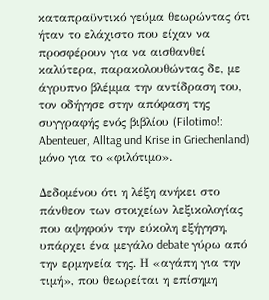καταπραϋντικό γεύμα θεωρώντας ότι ήταν το ελάχιστο που είχαν να προσφέρουν για να αισθανθεί καλύτερα, παρακολουθώντας δε, με άγρυπνο βλέμμα την αντίδραση του, τον οδήγησε στην απόφαση της συγγραφής ενός βιβλίου (Filotimo!: Abenteuer, Alltag und Krise in Griechenland) μόνο για το «φιλότιμο».

Δεδομένου ότι η λέξη ανήκει στο πάνθεον των στοιχείων λεξικολογίας που αψηφούν την εύκολη εξήγηση, υπάρχει ένα μεγάλο debate γύρω από την ερμηνεία της. Η «αγάπη για την τιμή», που θεωρείται η επίσημη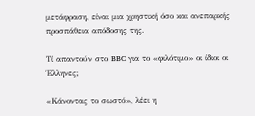μετάφραση, είναι μια χρηστική όσο και ανεπαρκής προσπάθεια απόδοσης της.

Τί απαντούν στο BBC για το «φιλότιμο» οι ίδιοι οι Έλληνες;

«Κάνοντας το σωστό», λέει η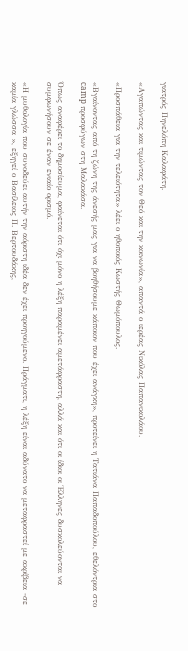γιατρός Πηνελόπη Καλαφάτη.

«Αγαπώντας και τιμώντας τον Θεό και την κοινωνία», απαντά ο ιερέας Νικόλας Παπανικολάου.

«Προσπάθεια για την τελειότητα» λέει ο ηθοποιός Κωστής Θωμόπουλος.

«Βγαίνοντας από τη ζώνη της άνεσής μας για να βοηθήσουμε κάποιον που έχει ανάγκη», προτείνει η Τατιάνα Παπαδοπούλου, εθελόντρια στο camp προσφύγων στη Μαλακάσα.

Όπως αναφέρει το δημοσίευμα, φαίνεται ότι όχι μόνο η λέξη παραμένει αμετάφραστη, αλλά και ότι οι ίδιοι οι Έλληνες δυσκολεύονται να συμφωνήσουν σε έναν ενιαίο ορισμό.

«Η μυθολογία που συνοδεύει αυτήν την αόριστη ιδέα δεν έχει προηγούμενο. Πράγματι, η λέξη είναι αδύνατο να μεταφραστεί με ακρίβεια -σε καμία γλώσσα », εξηγεί ο Βασίλειος Π. Βερτουδάκης,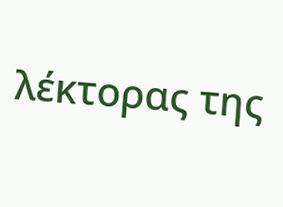λέκτορας της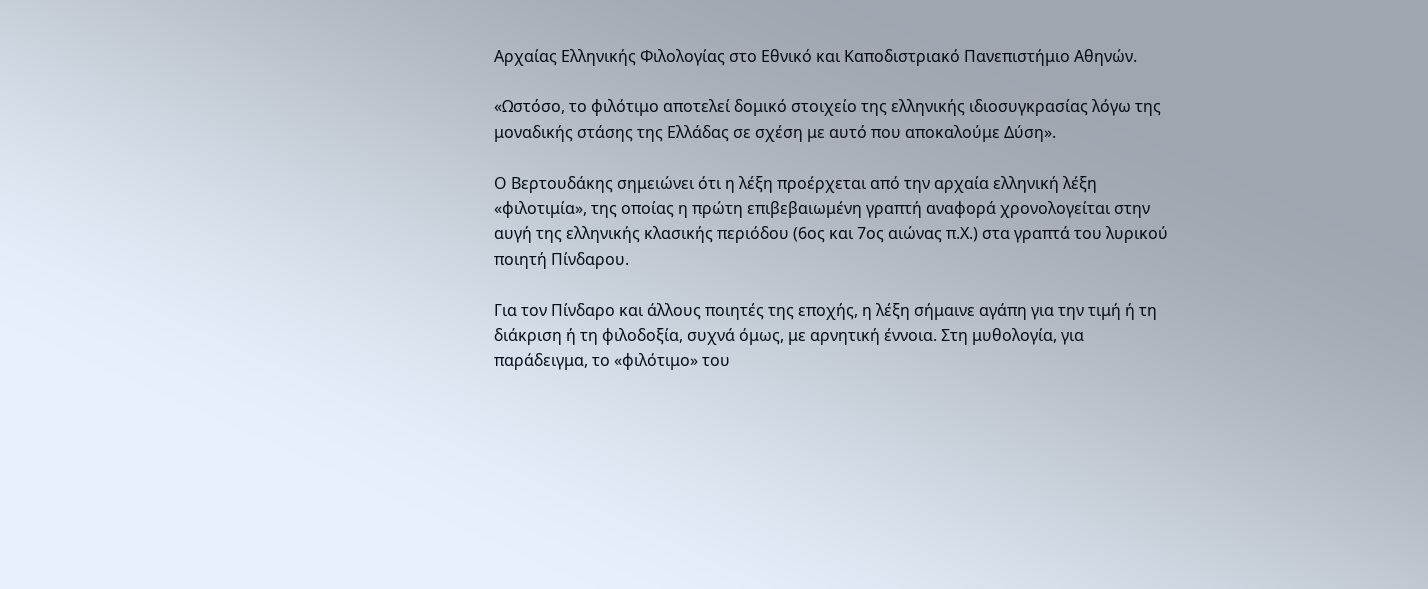Αρχαίας Ελληνικής Φιλολογίας στο Εθνικό και Καποδιστριακό Πανεπιστήμιο Αθηνών.

«Ωστόσο, το φιλότιμο αποτελεί δομικό στοιχείο της ελληνικής ιδιοσυγκρασίας λόγω της μοναδικής στάσης της Ελλάδας σε σχέση με αυτό που αποκαλούμε Δύση».

Ο Βερτουδάκης σημειώνει ότι η λέξη προέρχεται από την αρχαία ελληνική λέξη «φιλοτιμία», της οποίας η πρώτη επιβεβαιωμένη γραπτή αναφορά χρονολογείται στην αυγή της ελληνικής κλασικής περιόδου (6ος και 7ος αιώνας π.Χ.) στα γραπτά του λυρικού ποιητή Πίνδαρου.

Για τον Πίνδαρο και άλλους ποιητές της εποχής, η λέξη σήμαινε αγάπη για την τιμή ή τη διάκριση ή τη φιλοδοξία, συχνά όμως, με αρνητική έννοια. Στη μυθολογία, για παράδειγμα, το «φιλότιμο» του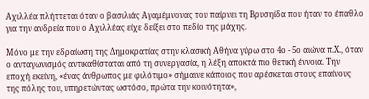Αχιλλέα πλήττεται όταν ο βασιλιάς Αγαμέμνονας του παίρνει τη Βρυσηίδα που ήταν το έπαθλο για την ανδρεία που ο Αχιλλέας είχε δείξει στο πεδίο της μάχης.

Μόνο με την εδραίωση της Δημοκρατίας στην κλασική Αθήνα γύρω στο 4ο - 5ο αιώνα π.Χ., όταν ο ανταγωνισμός αντικαθίσταται από τη συνεργασία, η λέξη αποκτά πιο θετική έννοια. Την εποχή εκείνη, «ένας άνθρωπος με φιλότιμο» σήμαινε κάποιος που αρέσκεται στους επαίνους της πόλης του, υπηρετώντας ωστόσο, πρώτα την κοινότητα»,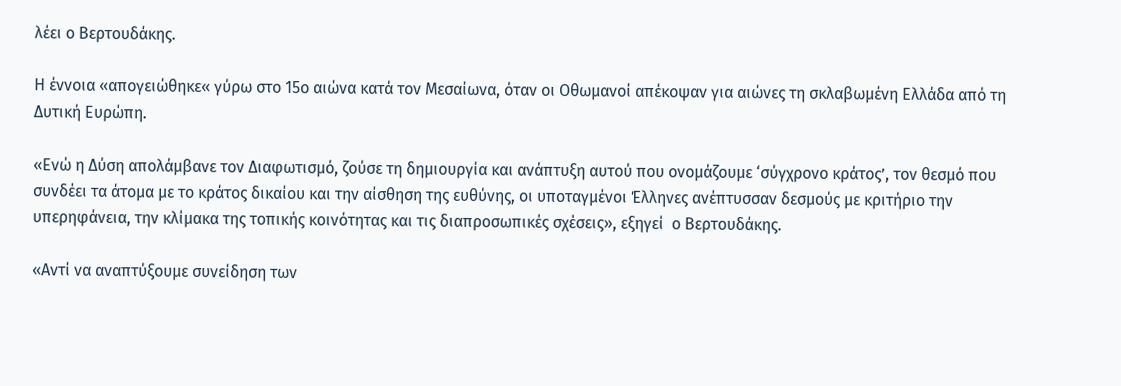λέει ο Βερτουδάκης.

Η έννοια «απογειώθηκε« γύρω στο 15ο αιώνα κατά τον Μεσαίωνα, όταν οι Οθωμανοί απέκοψαν για αιώνες τη σκλαβωμένη Ελλάδα από τη Δυτική Ευρώπη.

«Ενώ η Δύση απολάμβανε τον Διαφωτισμό, ζούσε τη δημιουργία και ανάπτυξη αυτού που ονομάζουμε ‘σύγχρονο κράτος’, τον θεσμό που συνδέει τα άτομα με το κράτος δικαίου και την αίσθηση της ευθύνης, οι υποταγμένοι Έλληνες ανέπτυσσαν δεσμούς με κριτήριο την υπερηφάνεια, την κλίμακα της τοπικής κοινότητας και τις διαπροσωπικές σχέσεις», εξηγεί  ο Βερτουδάκης.

«Αντί να αναπτύξουμε συνείδηση των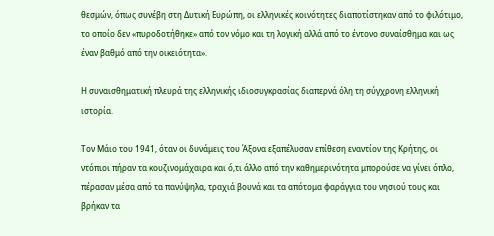θεσμών, όπως συνέβη στη Δυτική Ευρώπη, οι ελληνικές κοινότητες διαποτίστηκαν από το φιλότιμο, το οποίο δεν «πυροδοτήθηκε» από τον νόμο και τη λογική αλλά από το έντονο συναίσθημα και ως έναν βαθμό από την οικειότητα».

Η συναισθηματική πλευρά της ελληνικής ιδιοσυγκρασίας διαπερνά όλη τη σύγχρονη ελληνική ιστορία.

Τον Μάιο του 1941, όταν οι δυνάμεις του Άξονα εξαπέλυσαν επίθεση εναντίον της Κρήτης, οι ντόπιοι πήραν τα κουζινομάχαιρα και ό,τι άλλο από την καθημερινότητα μπορούσε να γίνει όπλο, πέρασαν μέσα από τα πανύψηλα, τραχιά βουνά και τα απότομα φαράγγια του νησιού τους και βρήκαν τα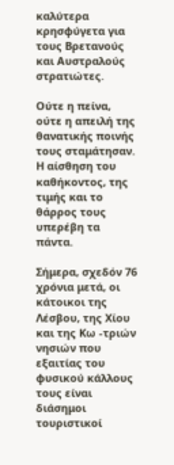καλύτερα κρησφύγετα για τους Βρετανούς και Αυστραλούς στρατιώτες.

Ούτε η πείνα, ούτε η απειλή της θανατικής ποινής τους σταμάτησαν. Η αίσθηση του καθήκοντος, της τιμής και το θάρρος τους υπερέβη τα πάντα.

Σήμερα, σχεδόν 76 χρόνια μετά, οι κάτοικοι της Λέσβου, της Χίου και της Κω -τριών νησιών που εξαιτίας του φυσικού κάλλους τους είναι διάσημοι τουριστικοί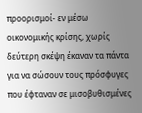προορισμοί- εν μέσω οικονομικής κρίσης, χωρίς δεύτερη σκέψη έκαναν τα πάντα για να σώσουν τους πρόσφυγες που έφταναν σε μισοβυθισμένες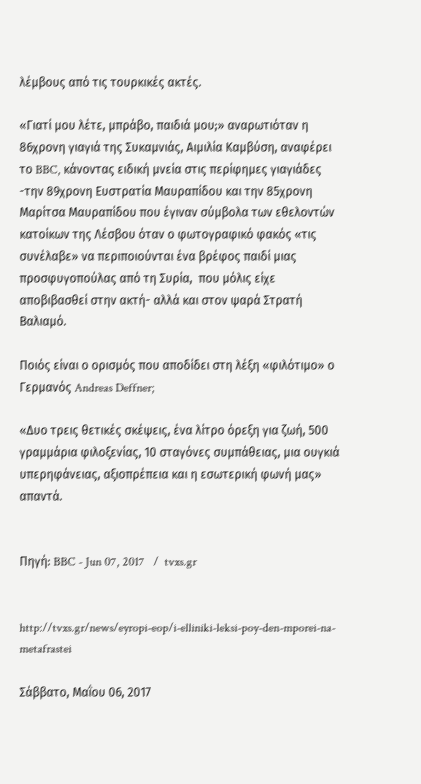λέμβους από τις τουρκικές ακτές.

«Γιατί μου λέτε, μπράβο, παιδιά μου;» αναρωτιόταν η 86χρονη γιαγιά της Συκαμνιάς, Αιμιλία Καμβύση, αναφέρει το BBC, κάνοντας ειδική μνεία στις περίφημες γιαγιάδες -την 89χρονη Ευστρατία Μαυραπίδου και την 85χρονη Μαρίτσα Μαυραπίδου που έγιναν σύμβολα των εθελοντών κατοίκων της Λέσβου όταν ο φωτογραφικό φακός «τις συνέλαβε» να περιποιούνται ένα βρέφος παιδί μιας προσφυγοπούλας από τη Συρία,  που μόλις είχε αποβιβασθεί στην ακτή- αλλά και στον ψαρά Στρατή Βαλιαμό.

Ποιός είναι ο ορισμός που αποδίδει στη λέξη «φιλότιμο» ο Γερμανός Andreas Deffner;

«Δυο τρεις θετικές σκέψεις, ένα λίτρο όρεξη για ζωή, 500 γραμμάρια φιλοξενίας, 10 σταγόνες συμπάθειας, μια ουγκιά υπερηφάνειας, αξιοπρέπεια και η εσωτερική φωνή μας» απαντά.


Πηγή: BBC - Jun 07, 2017   /  tvxs.gr


http://tvxs.gr/news/eyropi-eop/i-elliniki-leksi-poy-den-mporei-na-metafrastei

Σάββατο, Μαΐου 06, 2017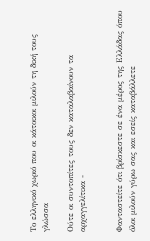Το ελληνικό χωριό που οι κάτοικοι μιλούν τη δική τους γλώσσα

Ούτε οι συντοπίτες τους δεν καταλαβαίνουν τα αρχαγγελίτικα -


Φανταστείτε ότι βρίσκεστε σε ένα μέρος της Ελλάδας όπου όλοι μιλούν γύρω σας και εσείς καταβάλλετε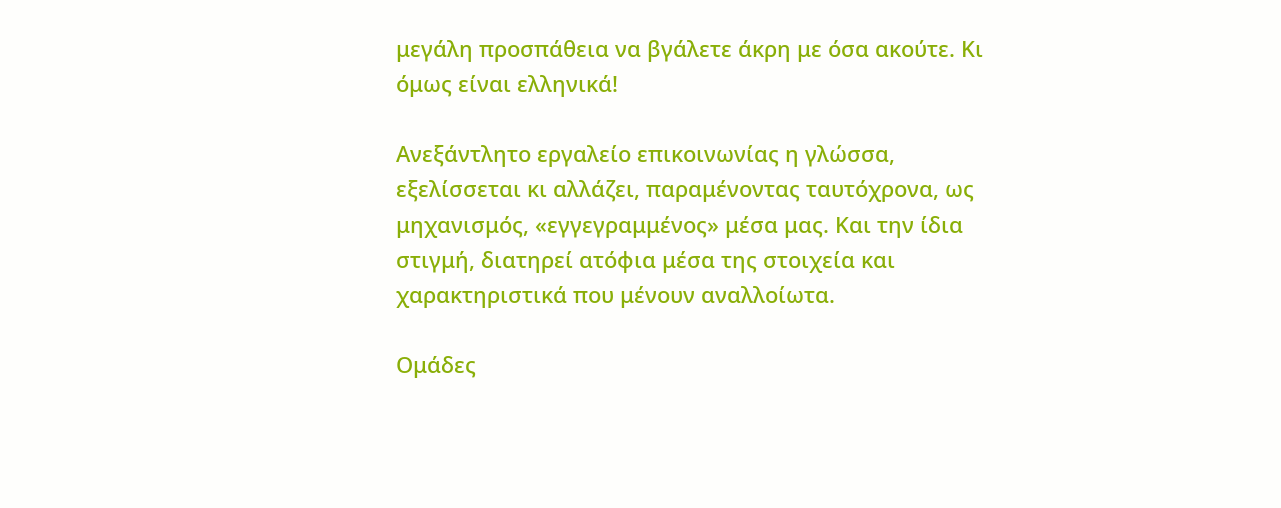μεγάλη προσπάθεια να βγάλετε άκρη με όσα ακούτε. Κι όμως είναι ελληνικά!

Ανεξάντλητο εργαλείο επικοινωνίας η γλώσσα, εξελίσσεται κι αλλάζει, παραμένοντας ταυτόχρονα, ως μηχανισμός, «εγγεγραμμένος» μέσα μας. Και την ίδια στιγμή, διατηρεί ατόφια μέσα της στοιχεία και χαρακτηριστικά που μένουν αναλλοίωτα.

Ομάδες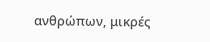ανθρώπων, μικρές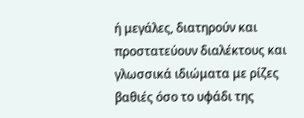ή μεγάλες, διατηρούν και προστατεύουν διαλέκτους και γλωσσικά ιδιώματα με ρίζες βαθιές όσο το υφάδι της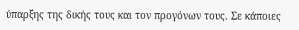ύπαρξης της δικής τους και τον προγόνων τους. Σε κάποιες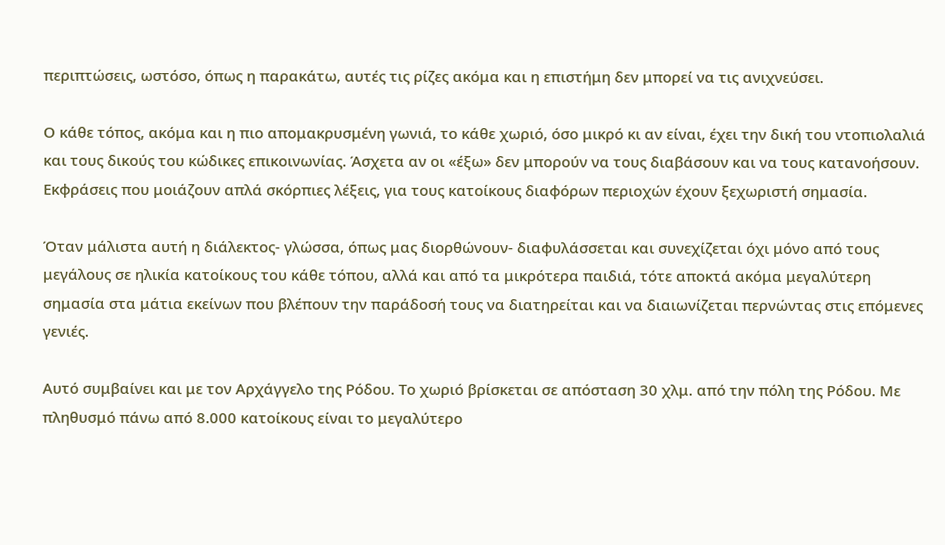περιπτώσεις, ωστόσο, όπως η παρακάτω, αυτές τις ρίζες ακόμα και η επιστήμη δεν μπορεί να τις ανιχνεύσει.

Ο κάθε τόπος, ακόμα και η πιο απομακρυσμένη γωνιά, το κάθε χωριό, όσο μικρό κι αν είναι, έχει την δική του ντοπιολαλιά και τους δικούς του κώδικες επικοινωνίας. Άσχετα αν οι «έξω» δεν μπορούν να τους διαβάσουν και να τους κατανοήσουν. Εκφράσεις που μοιάζουν απλά σκόρπιες λέξεις, για τους κατοίκους διαφόρων περιοχών έχουν ξεχωριστή σημασία.

Όταν μάλιστα αυτή η διάλεκτος- γλώσσα, όπως μας διορθώνουν- διαφυλάσσεται και συνεχίζεται όχι μόνο από τους μεγάλους σε ηλικία κατοίκους του κάθε τόπου, αλλά και από τα μικρότερα παιδιά, τότε αποκτά ακόμα μεγαλύτερη σημασία στα μάτια εκείνων που βλέπουν την παράδοσή τους να διατηρείται και να διαιωνίζεται περνώντας στις επόμενες γενιές.

Αυτό συμβαίνει και με τον Αρχάγγελο της Ρόδου. Το χωριό βρίσκεται σε απόσταση 30 χλμ. από την πόλη της Ρόδου. Με πληθυσμό πάνω από 8.000 κατοίκους είναι το μεγαλύτερο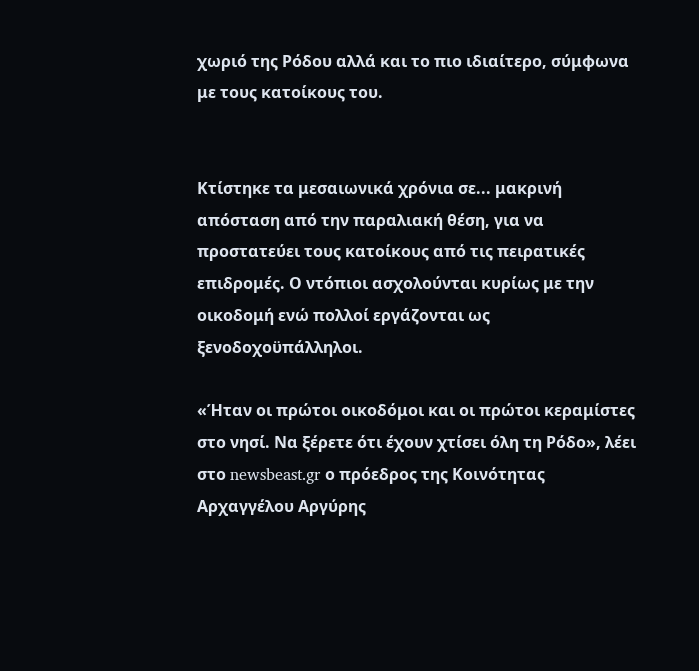χωριό της Ρόδου αλλά και το πιο ιδιαίτερο, σύμφωνα με τους κατοίκους του.


Κτίστηκε τα μεσαιωνικά χρόνια σε... μακρινή απόσταση από την παραλιακή θέση, για να προστατεύει τους κατοίκους από τις πειρατικές επιδρομές. Ο ντόπιοι ασχολούνται κυρίως με την οικοδομή ενώ πολλοί εργάζονται ως ξενοδοχοϋπάλληλοι.

«Ήταν οι πρώτοι οικοδόμοι και οι πρώτοι κεραμίστες στο νησί. Να ξέρετε ότι έχουν χτίσει όλη τη Ρόδο», λέει στο newsbeast.gr ο πρόεδρος της Κοινότητας Αρχαγγέλου Αργύρης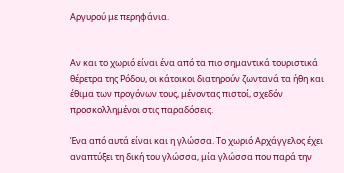Αργυρού με περηφάνια.


Αν και το χωριό είναι ένα από τα πιο σημαντικά τουριστικά θέρετρα της Ρόδου, οι κάτοικοι διατηρούν ζωντανά τα ήθη και έθιμα των προγόνων τους, μένοντας πιστοί, σχεδόν προσκολλημένοι στις παραδόσεις.

Ένα από αυτά είναι και η γλώσσα. Το χωριό Αρχάγγελος έχει αναπτύξει τη δική του γλώσσα, μία γλώσσα που παρά την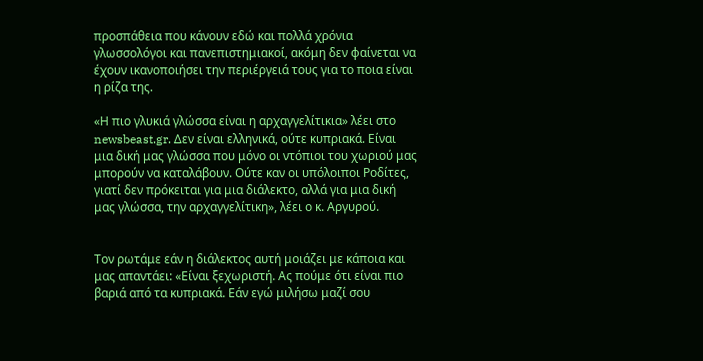προσπάθεια που κάνουν εδώ και πολλά χρόνια γλωσσολόγοι και πανεπιστημιακοί, ακόμη δεν φαίνεται να έχουν ικανοποιήσει την περιέργειά τους για το ποια είναι η ρίζα της.

«Η πιο γλυκιά γλώσσα είναι η αρχαγγελίτικια» λέει στο newsbeast.gr. Δεν είναι ελληνικά, ούτε κυπριακά. Είναι μια δική μας γλώσσα που μόνο οι ντόπιοι του χωριού μας μπορούν να καταλάβουν. Ούτε καν οι υπόλοιποι Ροδίτες, γιατί δεν πρόκειται για μια διάλεκτο, αλλά για μια δική μας γλώσσα, την αρχαγγελίτικη», λέει ο κ. Αργυρού.


Τον ρωτάμε εάν η διάλεκτος αυτή μοιάζει με κάποια και μας απαντάει: «Είναι ξεχωριστή. Ας πούμε ότι είναι πιο βαριά από τα κυπριακά. Εάν εγώ μιλήσω μαζί σου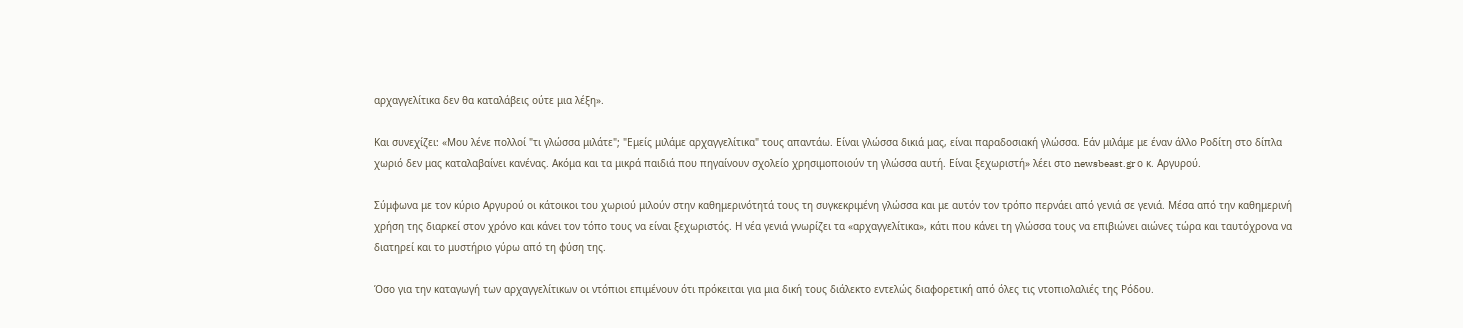αρχαγγελίτικα δεν θα καταλάβεις ούτε μια λέξη».

Και συνεχίζει: «Μου λένε πολλοί "τι γλώσσα μιλάτε"; "Εμείς μιλάμε αρχαγγελίτικα" τους απαντάω. Είναι γλώσσα δικιά μας, είναι παραδοσιακή γλώσσα. Εάν μιλάμε με έναν άλλο Ροδίτη στο δίπλα χωριό δεν μας καταλαβαίνει κανένας. Ακόμα και τα μικρά παιδιά που πηγαίνουν σχολείο χρησιμοποιούν τη γλώσσα αυτή. Είναι ξεχωριστή» λέει στο newsbeast.gr ο κ. Αργυρού.

Σύμφωνα με τον κύριο Αργυρού οι κάτοικοι του χωριού μιλούν στην καθημερινότητά τους τη συγκεκριμένη γλώσσα και με αυτόν τον τρόπο περνάει από γενιά σε γενιά. Μέσα από την καθημερινή χρήση της διαρκεί στον χρόνο και κάνει τον τόπο τους να είναι ξεχωριστός. Η νέα γενιά γνωρίζει τα «αρχαγγελίτικα», κάτι που κάνει τη γλώσσα τους να επιβιώνει αιώνες τώρα και ταυτόχρονα να διατηρεί και το μυστήριο γύρω από τη φύση της.

Όσο για την καταγωγή των αρχαγγελίτικων οι ντόπιοι επιμένουν ότι πρόκειται για μια δική τους διάλεκτο εντελώς διαφορετική από όλες τις ντοπιολαλιές της Ρόδου.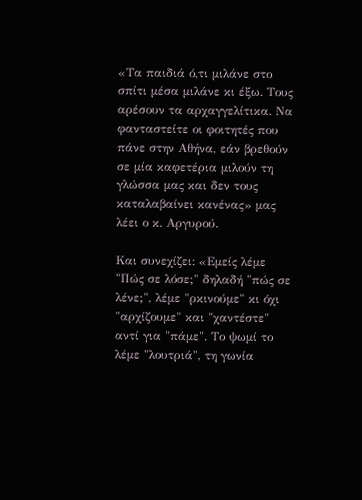«Τα παιδιά ό,τι μιλάνε στο σπίτι μέσα μιλάνε κι έξω. Τους αρέσουν τα αρχαγγελίτικα. Να φανταστείτε οι φοιτητές που πάνε στην Αθήνα, εάν βρεθούν σε μία καφετέρια μιλούν τη γλώσσα μας και δεν τους καταλαβαίνει κανένας» μας λέει ο κ. Αργυρού.

Και συνεχίζει: «Εμείς λέμε "Πώς σε λόσε;" δηλαδή "πώς σε λένε;", λέμε "ρκινούμε" κι όχι "αρχίζουμε" και "χαντέστε" αντί για "πάμε". Το ψωμί το λέμε "λουτριά", τη γωνία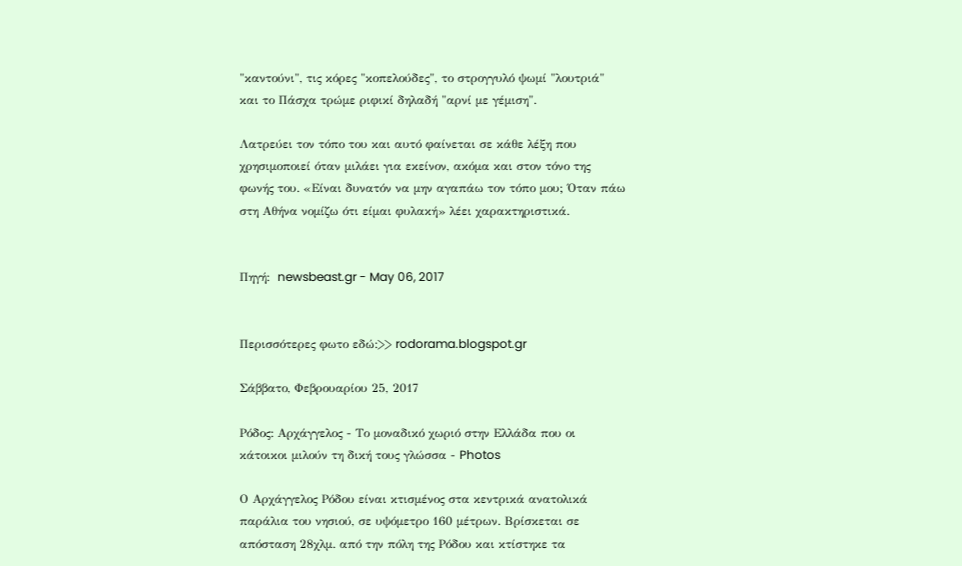"καντούνι", τις κόρες "κοπελούδες", το στρογγυλό ψωμί "λουτριά" και το Πάσχα τρώμε ριφικί δηλαδή "αρνί με γέμιση".

Λατρεύει τον τόπο του και αυτό φαίνεται σε κάθε λέξη που χρησιμοποιεί όταν μιλάει για εκείνον, ακόμα και στον τόνο της φωνής του. «Είναι δυνατόν να μην αγαπάω τον τόπο μου; Όταν πάω στη Αθήνα νομίζω ότι είμαι φυλακή» λέει χαρακτηριστικά.


Πηγή:  newsbeast.gr - May 06, 2017


Περισσότερες φωτο εδώ:>> rodorama.blogspot.gr

Σάββατο, Φεβρουαρίου 25, 2017

Ρόδος: Αρχάγγελος - Το μοναδικό χωριό στην Ελλάδα που οι κάτοικοι μιλούν τη δική τους γλώσσα - Photos

Ο Αρχάγγελος Ρόδου είναι κτισμένος στα κεντρικά ανατολικά παράλια του νησιού, σε υψόμετρο 160 μέτρων. Βρίσκεται σε απόσταση 28χλμ. από την πόλη της Ρόδου και κτίστηκε τα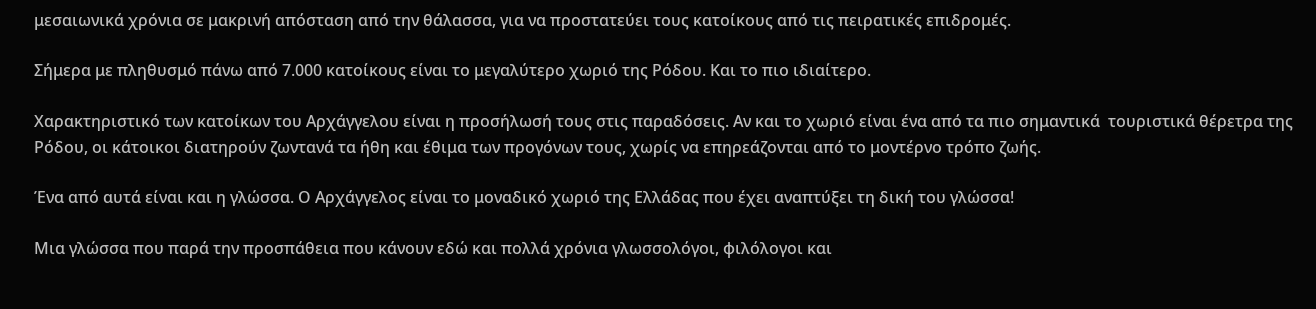μεσαιωνικά χρόνια σε μακρινή απόσταση από την θάλασσα, για να προστατεύει τους κατοίκους από τις πειρατικές επιδρομές.

Σήμερα με πληθυσμό πάνω από 7.000 κατοίκους είναι το μεγαλύτερο χωριό της Ρόδου. Και το πιο ιδιαίτερο.

Χαρακτηριστικό των κατοίκων του Αρχάγγελου είναι η προσήλωσή τους στις παραδόσεις. Αν και το χωριό είναι ένα από τα πιο σημαντικά  τουριστικά θέρετρα της Ρόδου, οι κάτοικοι διατηρούν ζωντανά τα ήθη και έθιμα των προγόνων τους, χωρίς να επηρεάζονται από το μοντέρνο τρόπο ζωής.

Ένα από αυτά είναι και η γλώσσα. Ο Αρχάγγελος είναι το μοναδικό χωριό της Ελλάδας που έχει αναπτύξει τη δική του γλώσσα!

Μια γλώσσα που παρά την προσπάθεια που κάνουν εδώ και πολλά χρόνια γλωσσολόγοι, φιλόλογοι και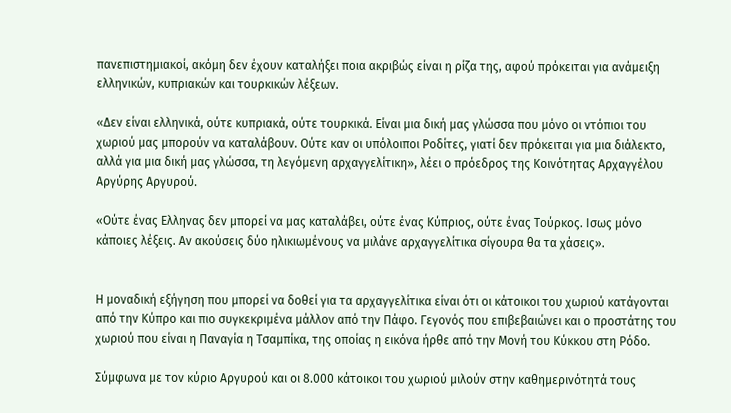πανεπιστημιακοί, ακόμη δεν έχουν καταλήξει ποια ακριβώς είναι η ρίζα της, αφού πρόκειται για ανάμειξη ελληνικών, κυπριακών και τουρκικών λέξεων.

«Δεν είναι ελληνικά, ούτε κυπριακά, ούτε τουρκικά. Είναι μια δική μας γλώσσα που μόνο οι ντόπιοι του χωριού μας μπορούν να καταλάβουν. Ούτε καν οι υπόλοιποι Ροδίτες, γιατί δεν πρόκειται για μια διάλεκτο, αλλά για μια δική μας γλώσσα, τη λεγόμενη αρχαγγελίτικη», λέει ο πρόεδρος της Κοινότητας Αρχαγγέλου Αργύρης Αργυρού.

«Ούτε ένας Ελληνας δεν μπορεί να μας καταλάβει, ούτε ένας Κύπριος, ούτε ένας Τούρκος. Ισως μόνο κάποιες λέξεις. Αν ακούσεις δύο ηλικιωμένους να μιλάνε αρχαγγελίτικα σίγουρα θα τα χάσεις».


Η μοναδική εξήγηση που μπορεί να δοθεί για τα αρχαγγελίτικα είναι ότι οι κάτοικοι του χωριού κατάγονται από την Κύπρο και πιο συγκεκριμένα μάλλον από την Πάφο. Γεγονός που επιβεβαιώνει και ο προστάτης του χωριού που είναι η Παναγία η Τσαμπίκα, της οποίας η εικόνα ήρθε από την Μονή του Κύκκου στη Ρόδο.

Σύμφωνα με τον κύριο Αργυρού και οι 8.000 κάτοικοι του χωριού μιλούν στην καθημερινότητά τους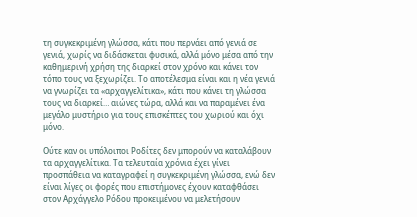τη συγκεκριμένη γλώσσα, κάτι που περνάει από γενιά σε γενιά, χωρίς να διδάσκεται φυσικά, αλλά μόνο μέσα από την καθημερινή χρήση της διαρκεί στον χρόνο και κάνει τον τόπο τους να ξεχωρίζει. Το αποτέλεσμα είναι και η νέα γενιά να γνωρίζει τα «αρχαγγελίτικα», κάτι που κάνει τη γλώσσα τους να διαρκεί… αιώνες τώρα, αλλά και να παραμένει ένα μεγάλο μυστήριο για τους επισκέπτες του χωριού και όχι μόνο.

Ούτε καν οι υπόλοιποι Ροδίτες δεν μπορούν να καταλάβουν τα αρχαγγελίτικα. Τα τελευταία χρόνια έχει γίνει προσπάθεια να καταγραφεί η συγκεκριμένη γλώσσα, ενώ δεν είναι λίγες οι φορές που επιστήμονες έχουν καταφθάσει στον Αρχάγγελο Ρόδου προκειμένου να μελετήσουν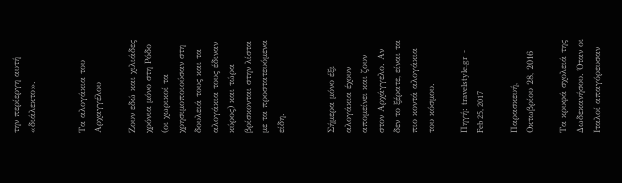την περίεργη αυτή «διάλεκτο».


Τα αλογάκια του Αρχαγγέλου

Ζουν εδώ και χιλιάδες χρόνια μόνο στη Ρόδο (οι χωρικοί τα χρησιμοποιούσαν στη δουλειά τους και τα αλογάκια τους έδιναν κύρος) και τώρα βρίσκονται στην λίστα με τα προστατευόμενα είδη.


Σήμερα μόνο έξι αλογάκια έχουν απομείνει και ζουν στον Αρχάγγελο. Αν δεν το ξέρατε, είναι τα πιο κοντά αλογάκια του κόσμου.

Πηγή: travelstyle.gr  - Feb 25, 2017

Παρασκευή, Οκτωβρίου 28, 2016

Τα κρυφά σχολειά της Δωδεκανήσου. Όταν οι Ιταλοί απαγόρευσαν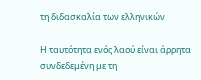τη διδασκαλία των ελληνικών

Η ταυτότητα ενός λαού είναι άρρητα συνδεδεμένη με τη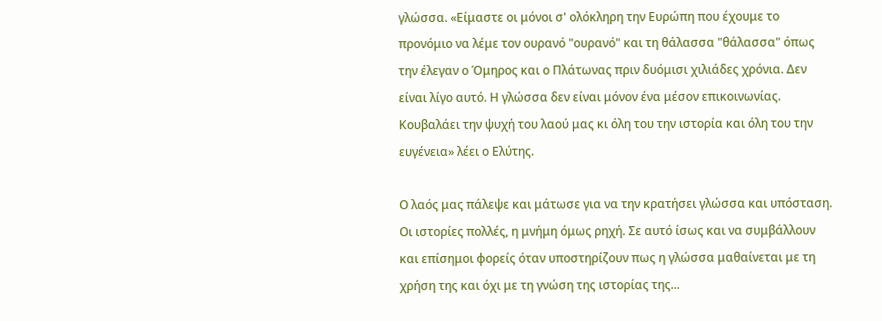γλώσσα. «Είμαστε οι μόνοι σ' ολόκληρη την Ευρώπη που έχουμε το προνόμιο να λέμε τον ουρανό "ουρανό" και τη θάλασσα "θάλασσα" όπως την έλεγαν ο Όμηρος και ο Πλάτωνας πριν δυόμισι χιλιάδες χρόνια. Δεν είναι λίγο αυτό. Η γλώσσα δεν είναι μόνον ένα μέσον επικοινωνίας. Κουβαλάει την ψυχή του λαού μας κι όλη του την ιστορία και όλη του την ευγένεια» λέει ο Ελύτης.

Ο λαός μας πάλεψε και μάτωσε για να την κρατήσει γλώσσα και υπόσταση. Οι ιστορίες πολλές, η μνήμη όμως ρηχή. Σε αυτό ίσως και να συμβάλλουν και επίσημοι φορείς όταν υποστηρίζουν πως η γλώσσα μαθαίνεται με τη χρήση της και όχι με τη γνώση της ιστορίας της...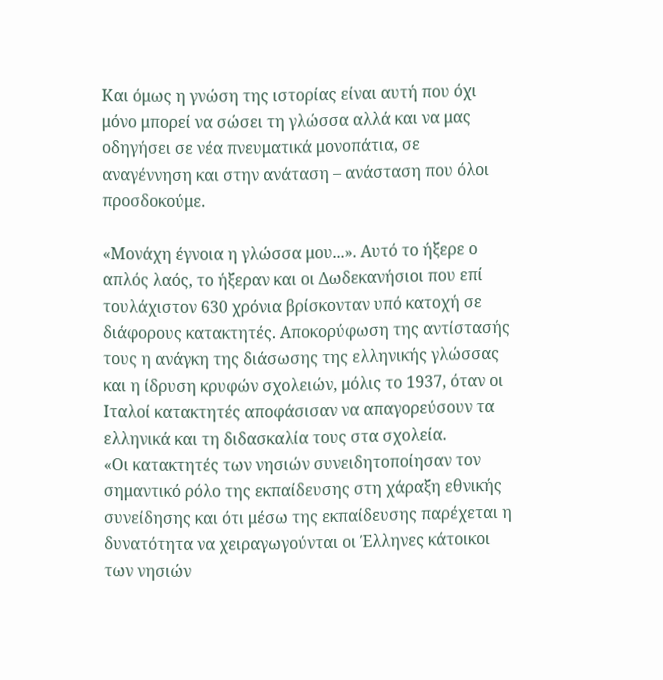Και όμως η γνώση της ιστορίας είναι αυτή που όχι μόνο μπορεί να σώσει τη γλώσσα αλλά και να μας οδηγήσει σε νέα πνευματικά μονοπάτια, σε αναγέννηση και στην ανάταση – ανάσταση που όλοι προσδοκούμε.

«Μονάχη έγνοια η γλώσσα μου...». Αυτό το ήξερε ο απλός λαός, το ήξεραν και οι Δωδεκανήσιοι που επί τουλάχιστον 630 χρόνια βρίσκονταν υπό κατοχή σε διάφορους κατακτητές. Αποκορύφωση της αντίστασής τους η ανάγκη της διάσωσης της ελληνικής γλώσσας και η ίδρυση κρυφών σχολειών, μόλις το 1937, όταν οι Ιταλοί κατακτητές αποφάσισαν να απαγορεύσουν τα ελληνικά και τη διδασκαλία τους στα σχολεία.
«Οι κατακτητές των νησιών συνειδητοποίησαν τον σημαντικό ρόλο της εκπαίδευσης στη χάραξη εθνικής συνείδησης και ότι μέσω της εκπαίδευσης παρέχεται η δυνατότητα να χειραγωγούνται οι Έλληνες κάτοικοι των νησιών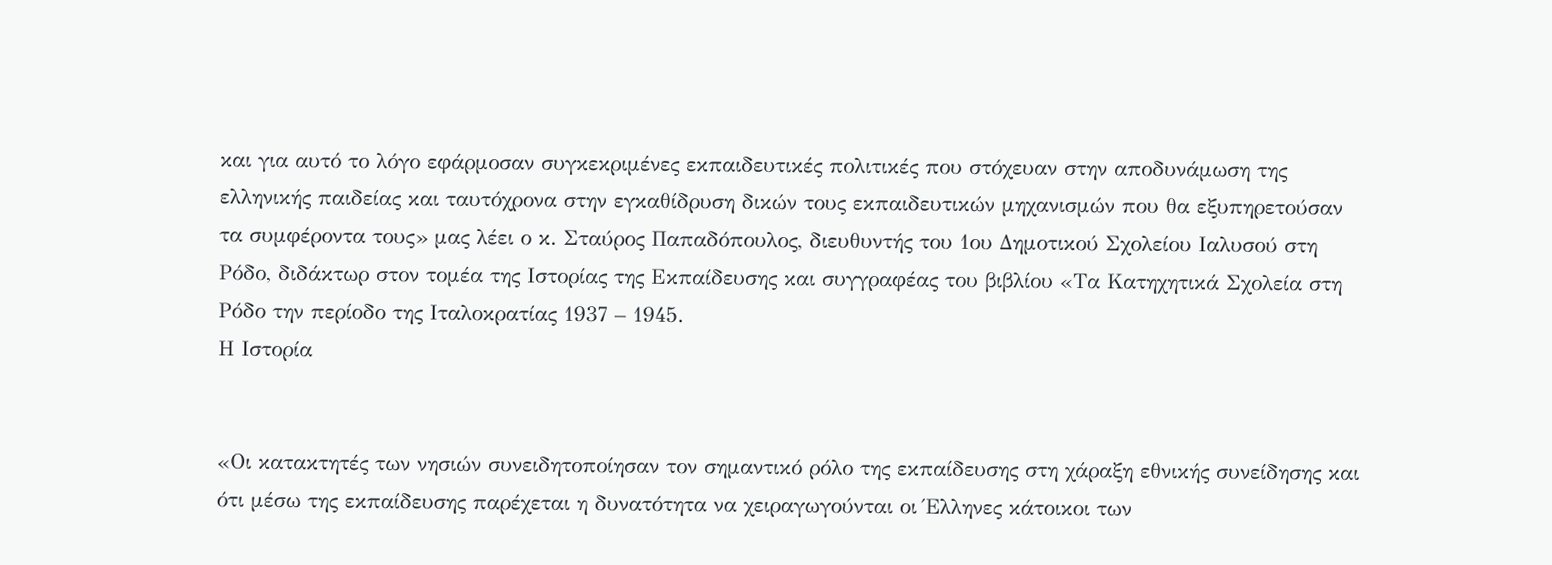και για αυτό το λόγο εφάρμοσαν συγκεκριμένες εκπαιδευτικές πολιτικές που στόχευαν στην αποδυνάμωση της ελληνικής παιδείας και ταυτόχρονα στην εγκαθίδρυση δικών τους εκπαιδευτικών μηχανισμών που θα εξυπηρετούσαν τα συμφέροντα τους» μας λέει ο κ. Σταύρος Παπαδόπουλος, διευθυντής του 1ου Δημοτικού Σχολείου Ιαλυσού στη Ρόδο, διδάκτωρ στον τομέα της Ιστορίας της Εκπαίδευσης και συγγραφέας του βιβλίου «Τα Κατηχητικά Σχολεία στη Ρόδο την περίοδο της Ιταλοκρατίας 1937 – 1945.
Η Ιστορία


«Οι κατακτητές των νησιών συνειδητοποίησαν τον σημαντικό ρόλο της εκπαίδευσης στη χάραξη εθνικής συνείδησης και ότι μέσω της εκπαίδευσης παρέχεται η δυνατότητα να χειραγωγούνται οι Έλληνες κάτοικοι των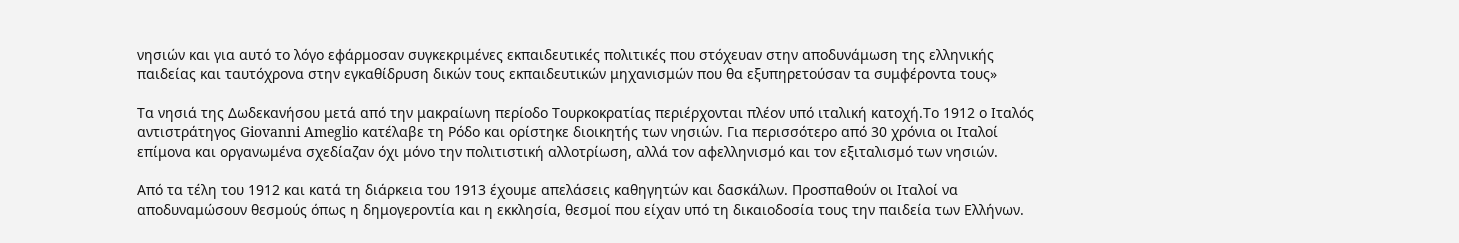νησιών και για αυτό το λόγο εφάρμοσαν συγκεκριμένες εκπαιδευτικές πολιτικές που στόχευαν στην αποδυνάμωση της ελληνικής παιδείας και ταυτόχρονα στην εγκαθίδρυση δικών τους εκπαιδευτικών μηχανισμών που θα εξυπηρετούσαν τα συμφέροντα τους»

Τα νησιά της Δωδεκανήσου μετά από την μακραίωνη περίοδο Τουρκοκρατίας περιέρχονται πλέον υπό ιταλική κατοχή.Το 1912 ο Ιταλός αντιστράτηγος Giovanni Ameglio κατέλαβε τη Ρόδο και ορίστηκε διοικητής των νησιών. Για περισσότερο από 30 χρόνια οι Ιταλοί επίμονα και οργανωμένα σχεδίαζαν όχι μόνο την πολιτιστική αλλοτρίωση, αλλά τον αφελληνισμό και τον εξιταλισμό των νησιών.

Από τα τέλη του 1912 και κατά τη διάρκεια του 1913 έχουμε απελάσεις καθηγητών και δασκάλων. Προσπαθούν οι Ιταλοί να αποδυναμώσουν θεσμούς όπως η δημογεροντία και η εκκλησία, θεσμοί που είχαν υπό τη δικαιοδοσία τους την παιδεία των Ελλήνων.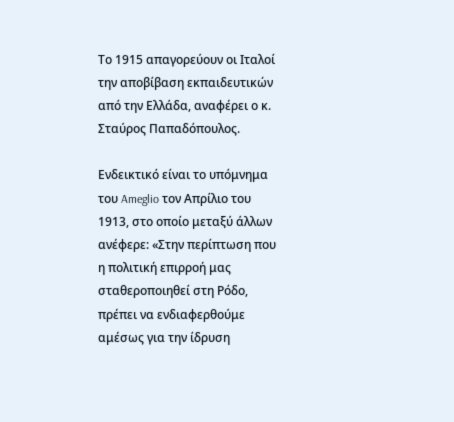Το 1915 απαγορεύουν οι Ιταλοί την αποβίβαση εκπαιδευτικών από την Ελλάδα, αναφέρει ο κ. Σταύρος Παπαδόπουλος.

Ενδεικτικό είναι το υπόμνημα του Ameglio τον Απρίλιο του 1913, στο οποίο μεταξύ άλλων ανέφερε: «Στην περίπτωση που η πολιτική επιρροή μας σταθεροποιηθεί στη Ρόδο, πρέπει να ενδιαφερθούμε αμέσως για την ίδρυση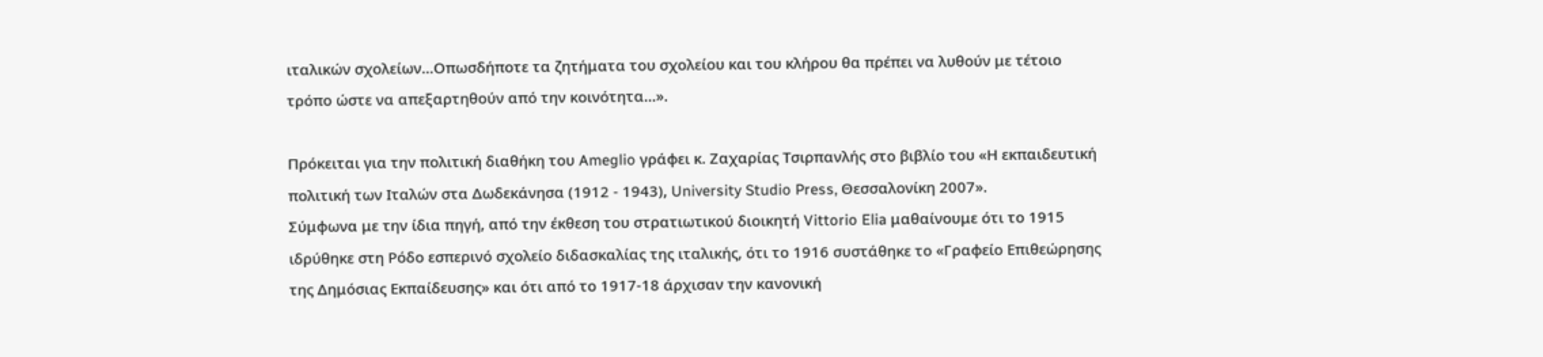ιταλικών σχολείων...Οπωσδήποτε τα ζητήματα του σχολείου και του κλήρου θα πρέπει να λυθούν με τέτοιο τρόπο ώστε να απεξαρτηθούν από την κοινότητα...».

Πρόκειται για την πολιτική διαθήκη του Ameglio γράφει κ. Ζαχαρίας Τσιρπανλής στο βιβλίο του «Η εκπαιδευτική πολιτική των Ιταλών στα Δωδεκάνησα (1912 - 1943), University Studio Press, Θεσσαλονίκη 2007».
Σύμφωνα με την ίδια πηγή, από την έκθεση του στρατιωτικού διοικητή Vittorio Elia μαθαίνουμε ότι το 1915 ιδρύθηκε στη Ρόδο εσπερινό σχολείο διδασκαλίας της ιταλικής, ότι το 1916 συστάθηκε το «Γραφείο Επιθεώρησης της Δημόσιας Εκπαίδευσης» και ότι από το 1917-18 άρχισαν την κανονική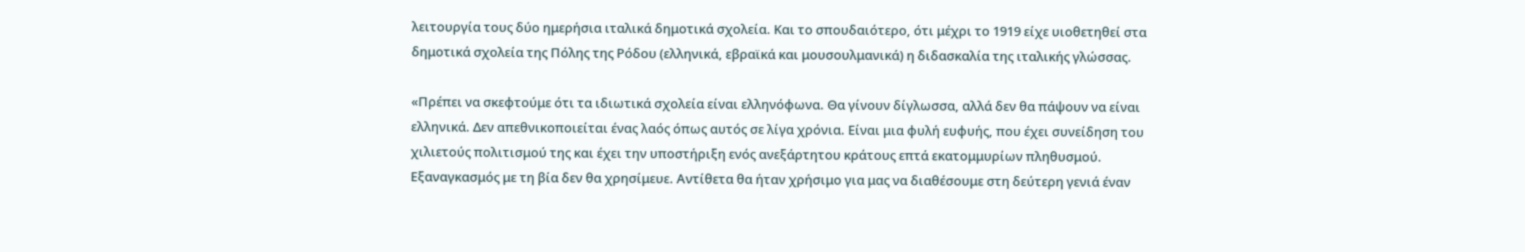λειτουργία τους δύο ημερήσια ιταλικά δημοτικά σχολεία. Και το σπουδαιότερο, ότι μέχρι το 1919 είχε υιοθετηθεί στα δημοτικά σχολεία της Πόλης της Ρόδου (ελληνικά, εβραϊκά και μουσουλμανικά) η διδασκαλία της ιταλικής γλώσσας.

«Πρέπει να σκεφτούμε ότι τα ιδιωτικά σχολεία είναι ελληνόφωνα. Θα γίνουν δίγλωσσα, αλλά δεν θα πάψουν να είναι ελληνικά. Δεν απεθνικοποιείται ένας λαός όπως αυτός σε λίγα χρόνια. Είναι μια φυλή ευφυής, που έχει συνείδηση του χιλιετούς πολιτισμού της και έχει την υποστήριξη ενός ανεξάρτητου κράτους επτά εκατομμυρίων πληθυσμού. Εξαναγκασμός με τη βία δεν θα χρησίμευε. Αντίθετα θα ήταν χρήσιμο για μας να διαθέσουμε στη δεύτερη γενιά έναν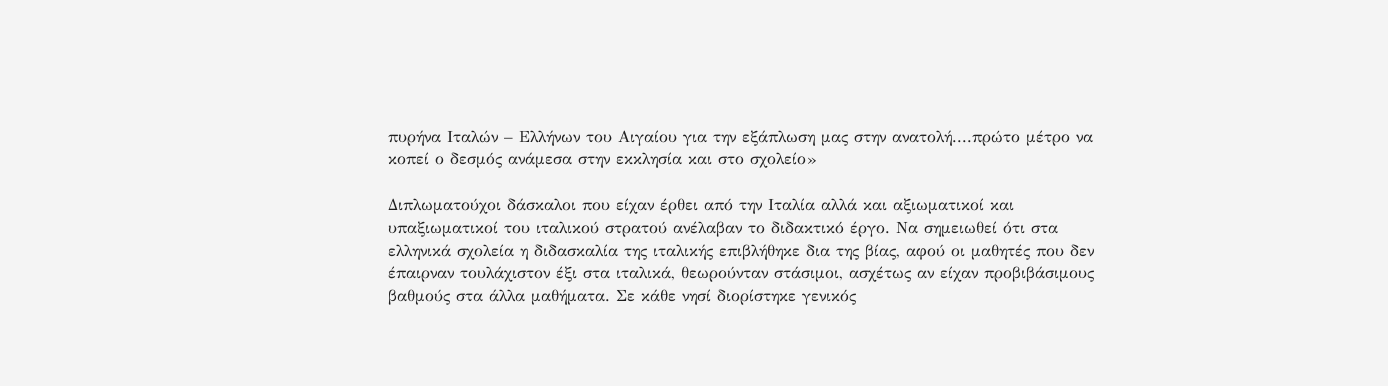πυρήνα Ιταλών – Ελλήνων του Αιγαίου για την εξάπλωση μας στην ανατολή....πρώτο μέτρο να κοπεί ο δεσμός ανάμεσα στην εκκλησία και στο σχολείο»

Διπλωματούχοι δάσκαλοι που είχαν έρθει από την Ιταλία αλλά και αξιωματικοί και υπαξιωματικοί του ιταλικού στρατού ανέλαβαν το διδακτικό έργο. Να σημειωθεί ότι στα ελληνικά σχολεία η διδασκαλία της ιταλικής επιβλήθηκε δια της βίας, αφού οι μαθητές που δεν έπαιρναν τουλάχιστον έξι στα ιταλικά, θεωρούνταν στάσιμοι, ασχέτως αν είχαν προβιβάσιμους βαθμούς στα άλλα μαθήματα. Σε κάθε νησί διορίστηκε γενικός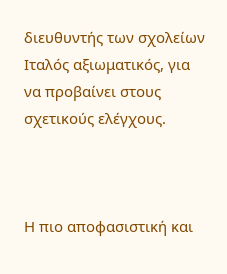διευθυντής των σχολείων Ιταλός αξιωματικός, για να προβαίνει στους σχετικούς ελέγχους.



Η πιο αποφασιστική και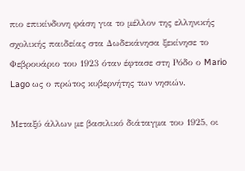πιο επικίνδυνη φάση για το μέλλον της ελληνικής σχολικής παιδείας στα Δωδεκάνησα ξεκίνησε το Φεβρουάριο του 1923 όταν έφτασε στη Ρόδο ο Mario Lago ως ο πρώτος κυβερνήτης των νησιών.

Μεταξύ άλλων με βασιλικό διάταγμα του 1925, οι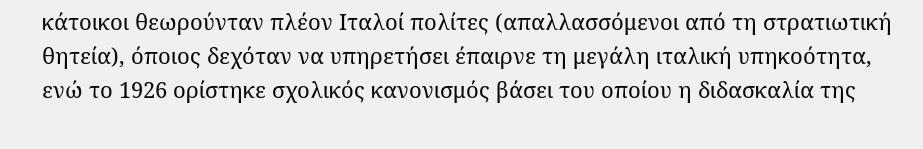κάτοικοι θεωρούνταν πλέον Ιταλοί πολίτες (απαλλασσόμενοι από τη στρατιωτική θητεία), όποιος δεχόταν να υπηρετήσει έπαιρνε τη μεγάλη ιταλική υπηκοότητα, ενώ το 1926 ορίστηκε σχολικός κανονισμός βάσει του οποίου η διδασκαλία της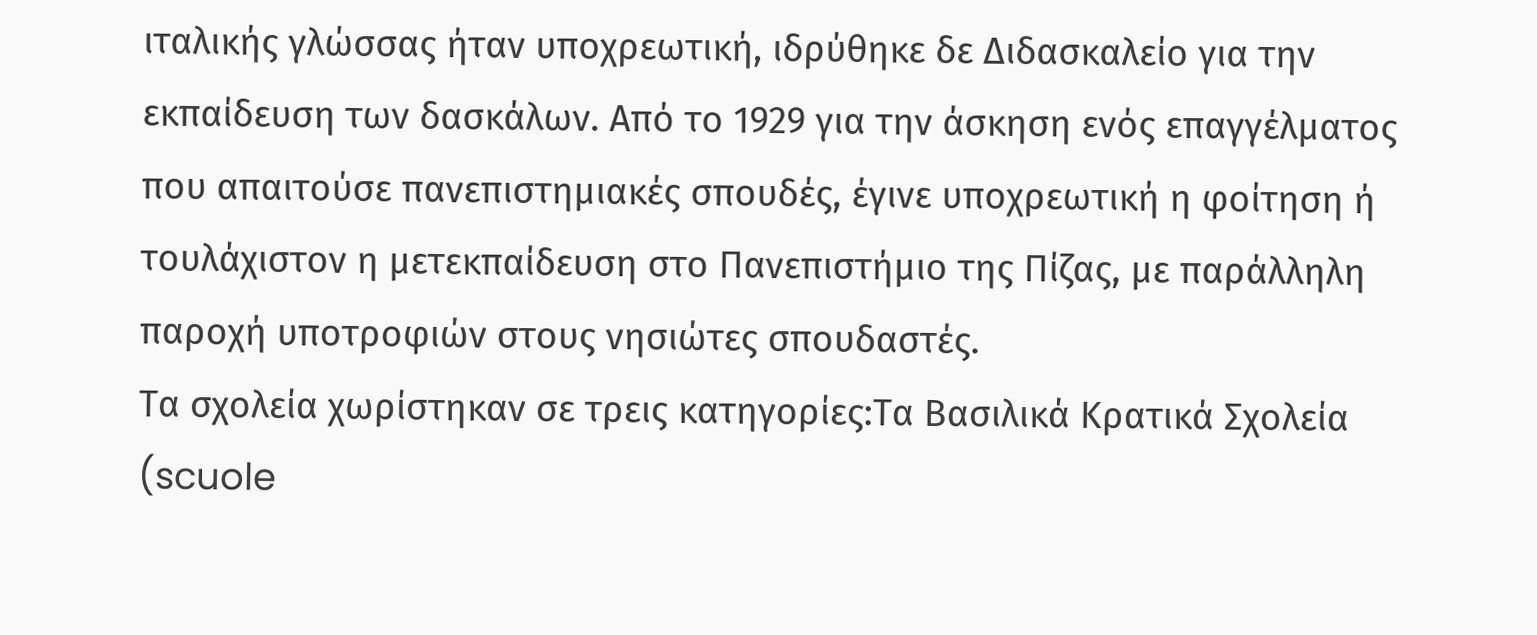ιταλικής γλώσσας ήταν υποχρεωτική, ιδρύθηκε δε Διδασκαλείο για την εκπαίδευση των δασκάλων. Από το 1929 για την άσκηση ενός επαγγέλματος που απαιτούσε πανεπιστημιακές σπουδές, έγινε υποχρεωτική η φοίτηση ή τουλάχιστον η μετεκπαίδευση στο Πανεπιστήμιο της Πίζας, με παράλληλη παροχή υποτροφιών στους νησιώτες σπουδαστές.
Τα σχολεία χωρίστηκαν σε τρεις κατηγορίες:Τα Βασιλικά Κρατικά Σχολεία (scuole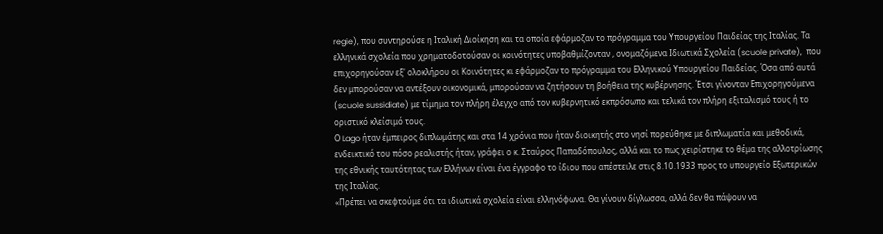regie), που συντηρούσε η Ιταλική Διοίκηση και τα οποία εφάρμοζαν το πρόγραμμα του Υπουργείου Παιδείας της Ιταλίας. Τα ελληνικά σχολεία που χρηματοδοτούσαν οι κοινότητες υποβαθμίζονταν , ονομαζόμενα Ιδιωτικά Σχολεία (scuole private),  που επιχορηγούσαν εξ' ολοκλήρου οι Κοινότητες κι εφάρμοζαν το πρόγραμμα του Ελληνικού Υπουργείου Παιδείας. Όσα από αυτά δεν μπορούσαν να αντέξουν οικονομικά, μπορούσαν να ζητήσουν τη βοήθεια της κυβέρνησης. Έτσι γίνονταν Επιχορηγούμενα (scuole sussidiate) με τίμημα τον πλήρη έλεγχο από τον κυβερνητικό εκπρόσωπο και τελικά τον πλήρη εξιταλισμό τους ή το οριστικό κλείσιμό τους.
Ο Lago ήταν έμπειρος διπλωμάτης και στα 14 χρόνια που ήταν διοικητής στο νησί πορεύθηκε με διπλωματία και μεθοδικά, ενδεικτικό του πόσο ρεαλιστής ήταν, γράφει ο κ. Σταύρος Παπαδόπουλος, αλλά και το πως χειρίστηκε το θέμα της αλλοτρίωσης της εθνικής ταυτότητας των Ελλήνων είναι ένα έγγραφο το ίδιου που απέστειλε στις 8.10.1933 προς το υπουργείο Εξωτερικών της Ιταλίας.
«Πρέπει να σκεφτούμε ότι τα ιδιωτικά σχολεία είναι ελληνόφωνα. Θα γίνουν δίγλωσσα, αλλά δεν θα πάψουν να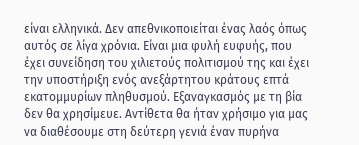είναι ελληνικά. Δεν απεθνικοποιείται ένας λαός όπως αυτός σε λίγα χρόνια. Είναι μια φυλή ευφυής, που έχει συνείδηση του χιλιετούς πολιτισμού της και έχει την υποστήριξη ενός ανεξάρτητου κράτους επτά εκατομμυρίων πληθυσμού. Εξαναγκασμός με τη βία δεν θα χρησίμευε. Αντίθετα θα ήταν χρήσιμο για μας να διαθέσουμε στη δεύτερη γενιά έναν πυρήνα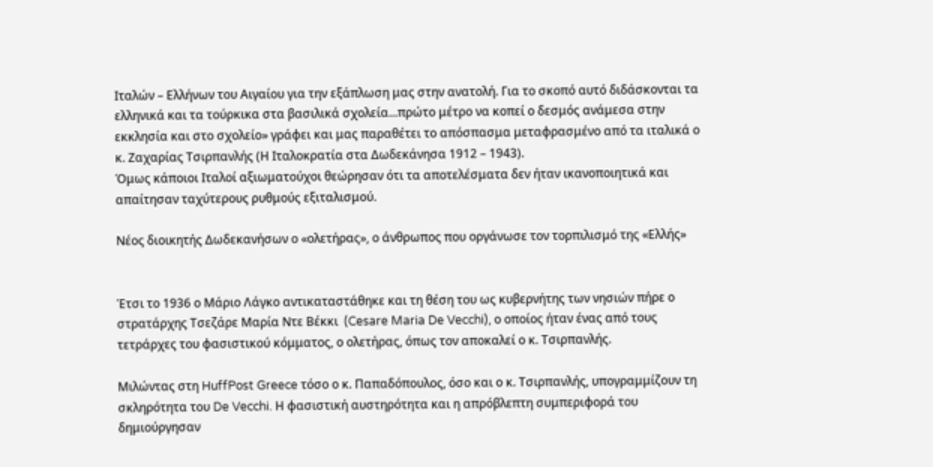Ιταλών – Ελλήνων του Αιγαίου για την εξάπλωση μας στην ανατολή. Για το σκοπό αυτό διδάσκονται τα ελληνικά και τα τούρκικα στα βασιλικά σχολεία...πρώτο μέτρο να κοπεί ο δεσμός ανάμεσα στην εκκλησία και στο σχολείο» γράφει και μας παραθέτει το απόσπασμα μεταφρασμένο από τα ιταλικά ο κ. Ζαχαρίας Τσιρπανλής (Η Ιταλοκρατία στα Δωδεκάνησα 1912 – 1943).
Όμως κάποιοι Ιταλοί αξιωματούχοι θεώρησαν ότι τα αποτελέσματα δεν ήταν ικανοποιητικά και απαίτησαν ταχύτερους ρυθμούς εξιταλισμού.

Νέος διοικητής Δωδεκανήσων ο «ολετήρας», ο άνθρωπος που οργάνωσε τον τορπιλισμό της «Ελλής»


Έτσι το 1936 ο Μάριο Λάγκο αντικαταστάθηκε και τη θέση του ως κυβερνήτης των νησιών πήρε ο στρατάρχης Τσεζάρε Μαρία Ντε Βέκκι  (Cesare Maria De Vecchi), ο οποίος ήταν ένας από τους τετράρχες του φασιστικού κόμματος, ο ολετήρας, όπως τον αποκαλεί ο κ. Τσιρπανλής.

Μιλώντας στη HuffPost Greece τόσο ο κ. Παπαδόπουλος, όσο και ο κ. Τσιρπανλής, υπογραμμίζουν τη σκληρότητα του De Vecchi. Η φασιστική αυστηρότητα και η απρόβλεπτη συμπεριφορά του δημιούργησαν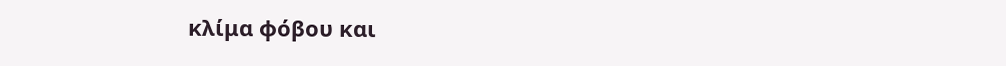κλίμα φόβου και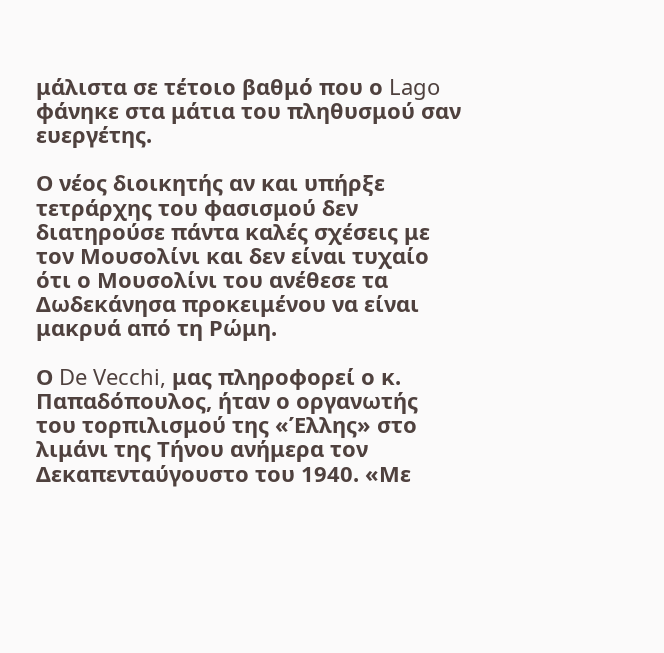μάλιστα σε τέτοιο βαθμό που ο Lago φάνηκε στα μάτια του πληθυσμού σαν ευεργέτης.

Ο νέος διοικητής αν και υπήρξε τετράρχης του φασισμού δεν διατηρούσε πάντα καλές σχέσεις με τον Μουσολίνι και δεν είναι τυχαίο ότι ο Μουσολίνι του ανέθεσε τα Δωδεκάνησα προκειμένου να είναι μακρυά από τη Ρώμη.

Ο De Vecchi, μας πληροφορεί ο κ. Παπαδόπουλος, ήταν ο οργανωτής του τορπιλισμού της «Έλλης» στο λιμάνι της Τήνου ανήμερα τον Δεκαπενταύγουστο του 1940. «Με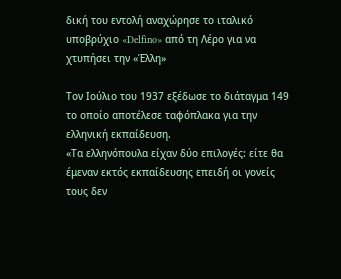δική του εντολή αναχώρησε το ιταλικό υποβρύχιο «Delfino» από τη Λέρο για να χτυπήσει την «Έλλη»

Τον Ιούλιο του 1937 εξέδωσε το διάταγμα 149 το οποίο αποτέλεσε ταφόπλακα για την ελληνική εκπαίδευση.
«Τα ελληνόπουλα είχαν δύο επιλογές: είτε θα έμεναν εκτός εκπαίδευσης επειδή οι γονείς τους δεν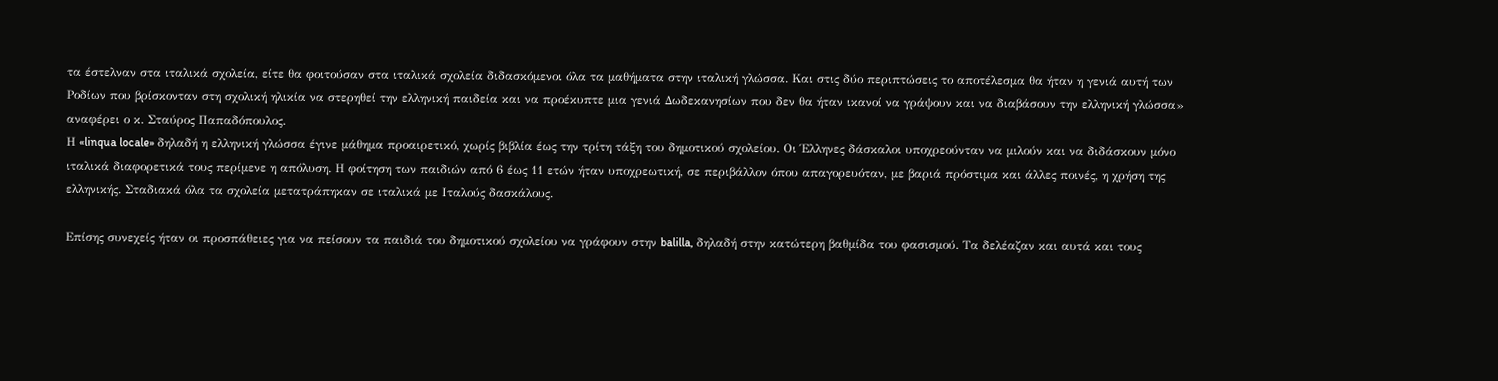τα έστελναν στα ιταλικά σχολεία, είτε θα φοιτούσαν στα ιταλικά σχολεία διδασκόμενοι όλα τα μαθήματα στην ιταλική γλώσσα. Και στις δύο περιπτώσεις το αποτέλεσμα θα ήταν η γενιά αυτή των Ροδίων που βρίσκονταν στη σχολική ηλικία να στερηθεί την ελληνική παιδεία και να προέκυπτε μια γενιά Δωδεκανησίων που δεν θα ήταν ικανοί να γράψουν και να διαβάσουν την ελληνική γλώσσα» αναφέρει ο κ. Σταύρος Παπαδόπουλος.
Η «linqua locale» δηλαδή η ελληνική γλώσσα έγινε μάθημα προαιρετικό, χωρίς βιβλία έως την τρίτη τάξη του δημοτικού σχολείου. Οι Έλληνες δάσκαλοι υποχρεούνταν να μιλούν και να διδάσκουν μόνο ιταλικά διαφορετικά τους περίμενε η απόλυση. Η φοίτηση των παιδιών από 6 έως 11 ετών ήταν υποχρεωτική, σε περιβάλλον όπου απαγορευόταν, με βαριά πρόστιμα και άλλες ποινές, η χρήση της ελληνικής. Σταδιακά όλα τα σχολεία μετατράπηκαν σε ιταλικά με Ιταλούς δασκάλους.

Επίσης συνεχείς ήταν οι προσπάθειες για να πείσουν τα παιδιά του δημοτικού σχολείου να γράφουν στην balilla, δηλαδή στην κατώτερη βαθμίδα του φασισμού. Τα δελέαζαν και αυτά και τους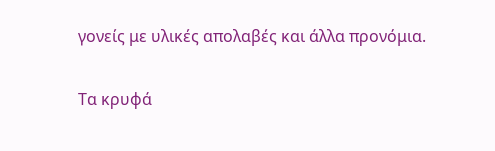γονείς με υλικές απολαβές και άλλα προνόμια.

Τα κρυφά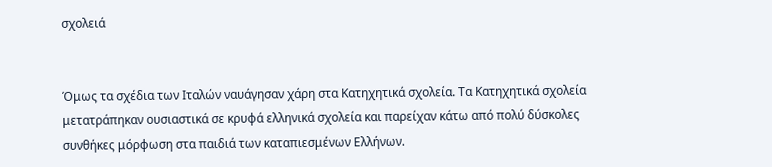σχολειά


Όμως τα σχέδια των Ιταλών ναυάγησαν χάρη στα Κατηχητικά σχολεία. Τα Κατηχητικά σχολεία μετατράπηκαν ουσιαστικά σε κρυφά ελληνικά σχολεία και παρείχαν κάτω από πολύ δύσκολες συνθήκες μόρφωση στα παιδιά των καταπιεσμένων Ελλήνων.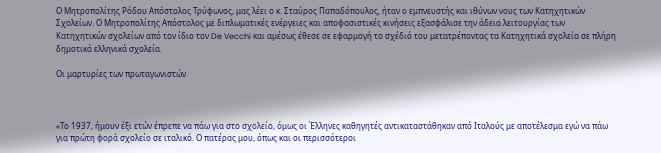Ο Μητροπολίτης Ρόδου Απόστολος Τρύφωνος, μας λέει ο κ. Σταύρος Παπαδόπουλος, ήταν ο εμπνευστής και ιθύνων νους των Κατηχητικών Σχολείων. Ο Μητροπολίτης Απόστολος με διπλωματικές ενέργειες και αποφασιστικές κινήσεις εξασφάλισε την άδεια λειτουργίας των Κατηχητικών σχολείων από τον ίδιο τον De Vecchi και αμέσως έθεσε σε εφαρμογή το σχέδιό του μετατρέποντας τα Κατηχητικά σχολεία σε πλήρη δημοτικά ελληνικά σχολεία.

Οι μαρτυρίες των πρωταγωνιστών



«Το 1937, ήμουν έξι ετών έπρεπε να πάω για στο σχολείο, όμως οι Έλληνες καθηγητές αντικαταστάθηκαν από Ιταλούς με αποτέλεσμα εγώ να πάω για πρώτη φορά σχολείο σε ιταλικό. Ο πατέρας μου, όπως και οι περισσότεροι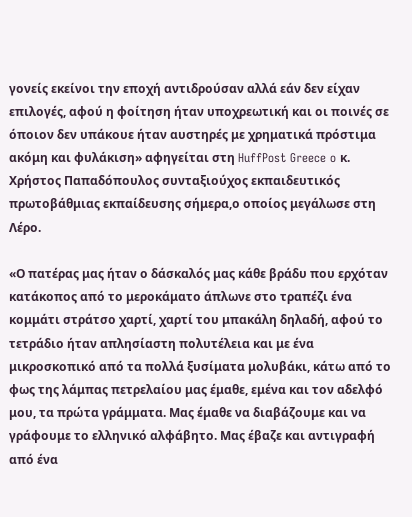γονείς εκείνοι την εποχή αντιδρούσαν αλλά εάν δεν είχαν επιλογές, αφού η φοίτηση ήταν υποχρεωτική και οι ποινές σε όποιον δεν υπάκουε ήταν αυστηρές με χρηματικά πρόστιμα ακόμη και φυλάκιση» αφηγείται στη HuffPost Greece o κ. Χρήστος Παπαδόπουλος συνταξιούχος εκπαιδευτικός πρωτοβάθμιας εκπαίδευσης σήμερα,ο οποίος μεγάλωσε στη Λέρο.

«Ο πατέρας μας ήταν ο δάσκαλός μας κάθε βράδυ που ερχόταν κατάκοπος από το μεροκάματο άπλωνε στο τραπέζι ένα κομμάτι στράτσο χαρτί, χαρτί του μπακάλη δηλαδή, αφού το τετράδιο ήταν απλησίαστη πολυτέλεια και με ένα μικροσκοπικό από τα πολλά ξυσίματα μολυβάκι, κάτω από το φως της λάμπας πετρελαίου μας έμαθε, εμένα και τον αδελφό μου, τα πρώτα γράμματα. Μας έμαθε να διαβάζουμε και να γράφουμε το ελληνικό αλφάβητο. Μας έβαζε και αντιγραφή από ένα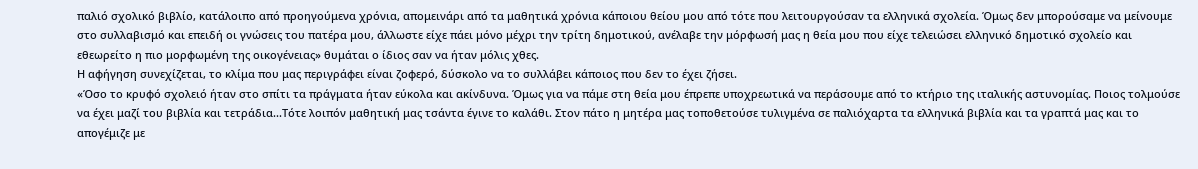παλιό σχολικό βιβλίο, κατάλοιπο από προηγούμενα χρόνια, απομεινάρι από τα μαθητικά χρόνια κάποιου θείου μου από τότε που λειτουργούσαν τα ελληνικά σχολεία. Όμως δεν μπορούσαμε να μείνουμε στο συλλαβισμό και επειδή οι γνώσεις του πατέρα μου, άλλωστε είχε πάει μόνο μέχρι την τρίτη δημοτικού, ανέλαβε την μόρφωσή μας η θεία μου που είχε τελειώσει ελληνικό δημοτικό σχολείο και εθεωρείτο η πιο μορφωμένη της οικογένειας» θυμάται ο ίδιος σαν να ήταν μόλις χθες.
Η αφήγηση συνεχίζεται, το κλίμα που μας περιγράφει είναι ζοφερό, δύσκολο να το συλλάβει κάποιος που δεν το έχει ζήσει.
«Όσο το κρυφό σχολειό ήταν στο σπίτι τα πράγματα ήταν εύκολα και ακίνδυνα. Όμως για να πάμε στη θεία μου έπρεπε υποχρεωτικά να περάσουμε από το κτήριο της ιταλικής αστυνομίας. Ποιος τολμούσε να έχει μαζί του βιβλία και τετράδια...Τότε λοιπόν μαθητική μας τσάντα έγινε το καλάθι. Στον πάτο η μητέρα μας τοποθετούσε τυλιγμένα σε παλιόχαρτα τα ελληνικά βιβλία και τα γραπτά μας και το απογέμιζε με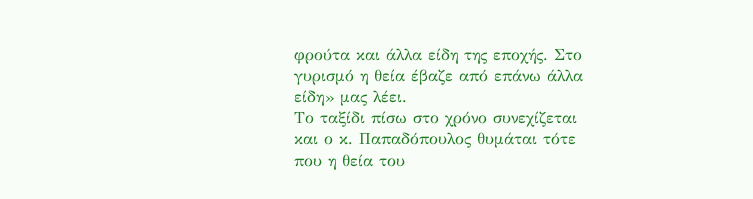φρούτα και άλλα είδη της εποχής. Στο γυρισμό η θεία έβαζε από επάνω άλλα είδη» μας λέει.
Το ταξίδι πίσω στο χρόνο συνεχίζεται και ο κ. Παπαδόπουλος θυμάται τότε που η θεία του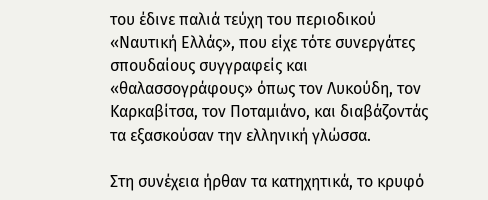του έδινε παλιά τεύχη του περιοδικού «Ναυτική Ελλάς», που είχε τότε συνεργάτες σπουδαίους συγγραφείς και «θαλασσογράφους» όπως τον Λυκούδη, τον Καρκαβίτσα, τον Ποταμιάνο, και διαβάζοντάς τα εξασκούσαν την ελληνική γλώσσα.

Στη συνέχεια ήρθαν τα κατηχητικά, το κρυφό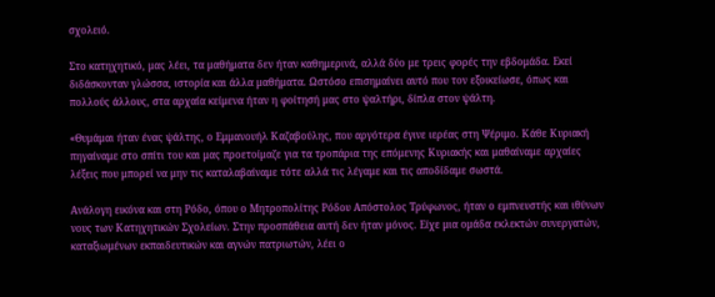σχολειό.

Στο κατηχητικό, μας λέει, τα μαθήματα δεν ήταν καθημερινά, αλλά δύο με τρεις φορές την εβδομάδα. Εκεί διδάσκονταν γλώσσα, ιστορία και άλλα μαθήματα. Ωστόσο επισημαίνει αυτό που τον εξοικείωσε, όπως και πολλούς άλλους, στα αρχαία κείμενα ήταν η φοίτησή μας στο ψαλτήρι, δίπλα στον ψάλτη.

«Θυμάμαι ήταν ένας ψάλτης, ο Εμμανουήλ Καζαβούλης, που αργότερα έγινε ιερέας στη Ψέριμο. Κάθε Κυριακή πηγαίναμε στο σπίτι του και μας προετοίμαζε για τα τροπάρια της επόμενης Κυριακής και μαθαίναμε αρχαίες λέξεις που μπορεί να μην τις καταλαβαίναμε τότε αλλά τις λέγαμε και τις αποδίδαμε σωστά.

Ανάλογη εικόνα και στη Ρόδο, όπου ο Μητροπολίτης Ρόδου Απόστολος Τρύφωνος, ήταν ο εμπνευστής και ιθύνων νους των Κατηχητικών Σχολείων. Στην προσπάθεια αυτή δεν ήταν μόνος. Είχε μια ομάδα εκλεκτών συνεργατών, καταξιωμένων εκπαιδευτικών και αγνών πατριωτών, λέει ο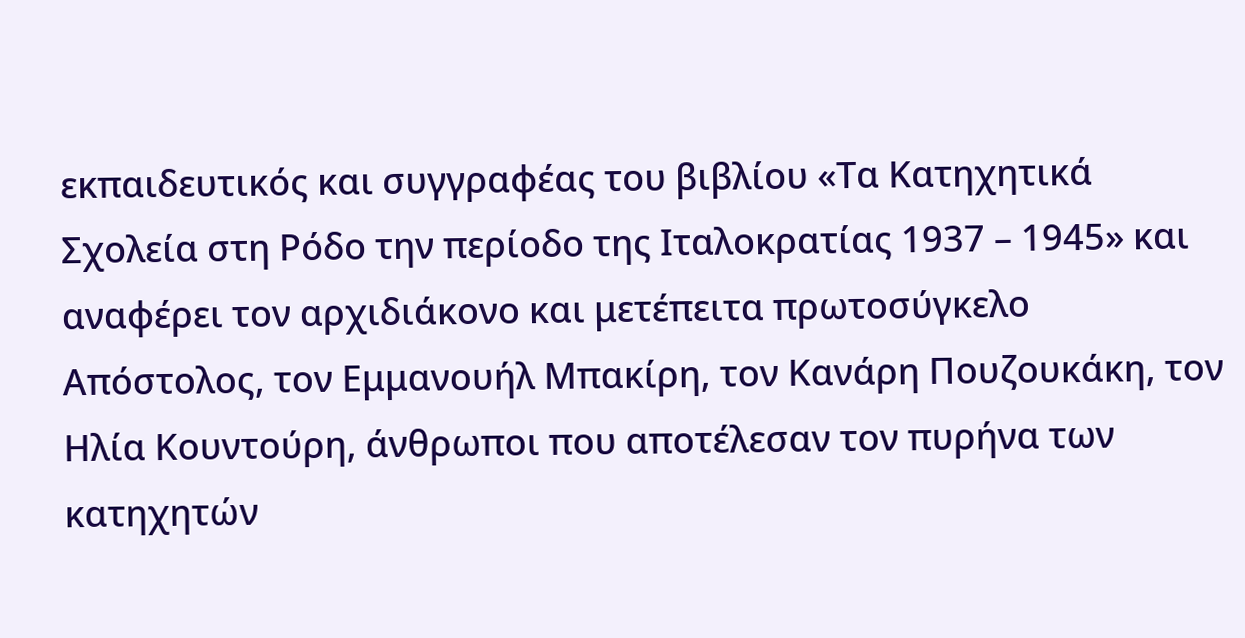εκπαιδευτικός και συγγραφέας του βιβλίου «Τα Κατηχητικά Σχολεία στη Ρόδο την περίοδο της Ιταλοκρατίας 1937 – 1945» και αναφέρει τον αρχιδιάκονο και μετέπειτα πρωτοσύγκελο Απόστολος, τον Εμμανουήλ Μπακίρη, τον Κανάρη Πουζουκάκη, τον Ηλία Κουντούρη, άνθρωποι που αποτέλεσαν τον πυρήνα των κατηχητών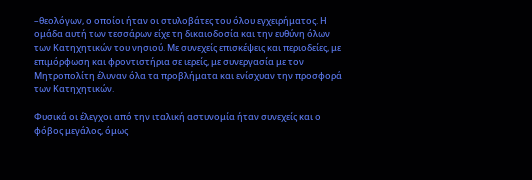–θεολόγων, ο οποίοι ήταν οι στυλοβάτες του όλου εγχειρήματος. Η ομάδα αυτή των τεσσάρων είχε τη δικαιοδοσία και την ευθύνη όλων των Κατηχητικών του νησιού. Με συνεχείς επισκέψεις και περιοδείες, με επιμόρφωση και φροντιστήρια σε ιερείς, με συνεργασία με τον Μητροπολίτη έλυναν όλα τα προβλήματα και ενίσχυαν την προσφορά των Κατηχητικών.

Φυσικά οι έλεγχοι από την ιταλική αστυνομία ήταν συνεχείς και ο φόβος μεγάλος, όμως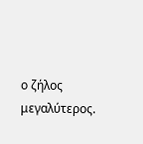ο ζήλος μεγαλύτερος.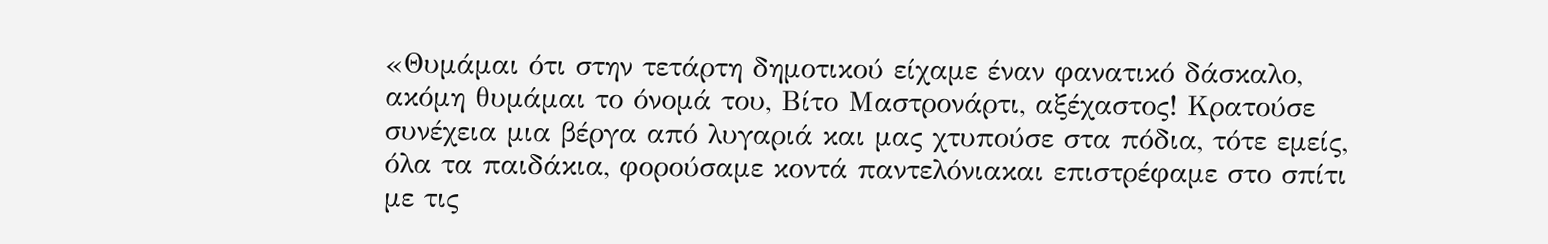«Θυμάμαι ότι στην τετάρτη δημοτικού είχαμε έναν φανατικό δάσκαλο, ακόμη θυμάμαι το όνομά του, Βίτο Μαστρονάρτι, αξέχαστος! Κρατούσε συνέχεια μια βέργα από λυγαριά και μας χτυπούσε στα πόδια, τότε εμείς, όλα τα παιδάκια, φορούσαμε κοντά παντελόνιακαι επιστρέφαμε στο σπίτι με τις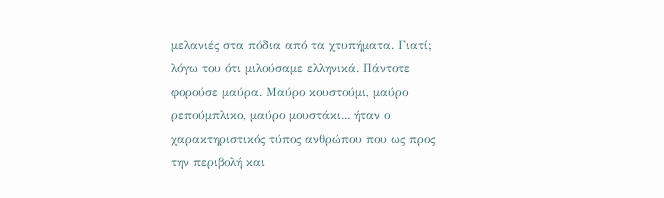μελανιές στα πόδια από τα χτυπήματα. Γιατί; λόγω του ότι μιλούσαμε ελληνικά. Πάντοτε φορούσε μαύρα. Μαύρο κουστούμι, μαύρο ρεπούμπλικο, μαύρο μουστάκι... ήταν ο χαρακτηριστικός τύπος ανθρώπου που ως προς την περιβολή και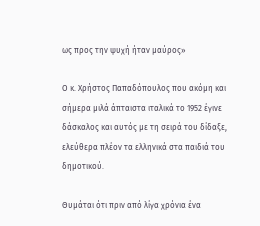ως προς την ψυχή ήταν μαύρος»

Ο κ. Χρήστος Παπαδόπουλος που ακόμη και σήμερα μιλά άπταιστα ιταλικά το 1952 έγινε δάσκαλος και αυτός με τη σειρά του δίδαξε, ελεύθερα πλέον τα ελληνικά στα παιδιά του δημοτικού.

Θυμάται ότι πριν από λίγα χρόνια ένα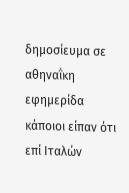δημοσίευμα σε αθηναΐκη εφημερίδα κάποιοι είπαν ότι επί Ιταλών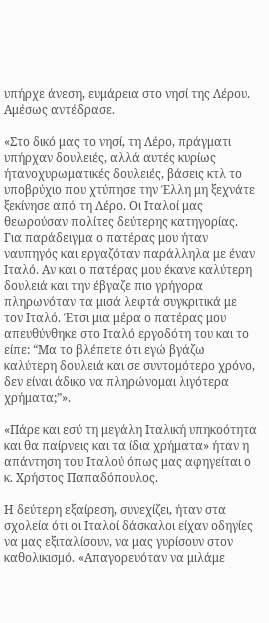υπήρχε άνεση, ευμάρεια στο νησί της Λέρου. Αμέσως αντέδρασε.

«Στο δικό μας το νησί, τη Λέρο, πράγματι υπήρχαν δουλειές, αλλά αυτές κυρίως ήτανοχυρωματικές δουλειές, βάσεις κτλ το υποβρύχιο που χτύπησε την Έλλη μη ξεχνάτε ξεκίνησε από τη Λέρο. Οι Ιταλοί μας θεωρούσαν πολίτες δεύτερης κατηγορίας. Για παράδειγμα ο πατέρας μου ήταν ναυπηγός και εργαζόταν παράλληλα με έναν Ιταλό. Αν και ο πατέρας μου έκανε καλύτερη δουλειά και την έβγαζε πιο γρήγορα πληρωνόταν τα μισά λεφτά συγκριτικά με τον Ιταλό. Έτσι μια μέρα ο πατέρας μου απευθύνθηκε στο Ιταλό εργοδότη του και το είπε: “Μα το βλέπετε ότι εγώ βγάζω καλύτερη δουλειά και σε συντομότερο χρόνο, δεν είναι άδικο να πληρώνομαι λιγότερα χρήματα;”».

«Πάρε και εσύ τη μεγάλη Ιταλική υπηκοότητα και θα παίρνεις και τα ίδια χρήματα» ήταν η απάντηση του Ιταλού όπως μας αφηγείται ο κ. Χρήστος Παπαδόπουλος.

Η δεύτερη εξαίρεση, συνεχίζει, ήταν στα σχολεία ότι οι Ιταλοί δάσκαλοι είχαν οδηγίες να μας εξιταλίσουν, να μας γυρίσουν στον καθολικισμό. «Απαγορευόταν να μιλάμε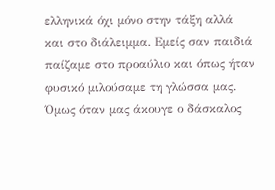ελληνικά όχι μόνο στην τάξη αλλά και στο διάλειμμα. Εμείς σαν παιδιά παίζαμε στο προαύλιο και όπως ήταν φυσικό μιλούσαμε τη γλώσσα μας. Όμως όταν μας άκουγε ο δάσκαλος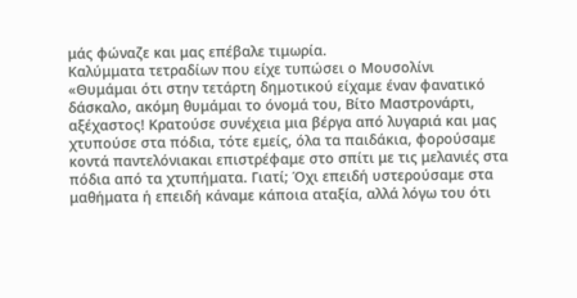μάς φώναζε και μας επέβαλε τιμωρία.
Καλύμματα τετραδίων που είχε τυπώσει ο Μουσολίνι
«Θυμάμαι ότι στην τετάρτη δημοτικού είχαμε έναν φανατικό δάσκαλο, ακόμη θυμάμαι το όνομά του, Βίτο Μαστρονάρτι, αξέχαστος! Κρατούσε συνέχεια μια βέργα από λυγαριά και μας χτυπούσε στα πόδια, τότε εμείς, όλα τα παιδάκια, φορούσαμε κοντά παντελόνιακαι επιστρέφαμε στο σπίτι με τις μελανιές στα πόδια από τα χτυπήματα. Γιατί; Όχι επειδή υστερούσαμε στα μαθήματα ή επειδή κάναμε κάποια αταξία, αλλά λόγω του ότι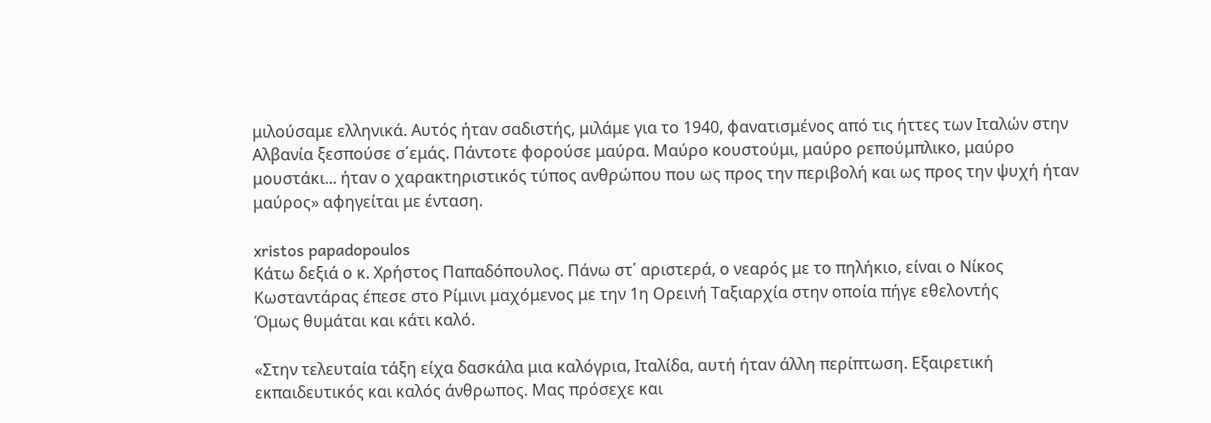μιλούσαμε ελληνικά. Αυτός ήταν σαδιστής, μιλάμε για το 1940, φανατισμένος από τις ήττες των Ιταλών στην Αλβανία ξεσπούσε σ΄εμάς. Πάντοτε φορούσε μαύρα. Μαύρο κουστούμι, μαύρο ρεπούμπλικο, μαύρο μουστάκι... ήταν ο χαρακτηριστικός τύπος ανθρώπου που ως προς την περιβολή και ως προς την ψυχή ήταν μαύρος» αφηγείται με ένταση.

xristos papadopoulos
Κάτω δεξιά ο κ. Χρήστος Παπαδόπουλος. Πάνω στ΄ αριστερά, ο νεαρός με το πηλήκιο, είναι ο Νίκος Κωσταντάρας έπεσε στο Ρίμινι μαχόμενος με την 1η Ορεινή Ταξιαρχία στην οποία πήγε εθελοντής
Όμως θυμάται και κάτι καλό.

«Στην τελευταία τάξη είχα δασκάλα μια καλόγρια, Ιταλίδα, αυτή ήταν άλλη περίπτωση. Εξαιρετική εκπαιδευτικός και καλός άνθρωπος. Μας πρόσεχε και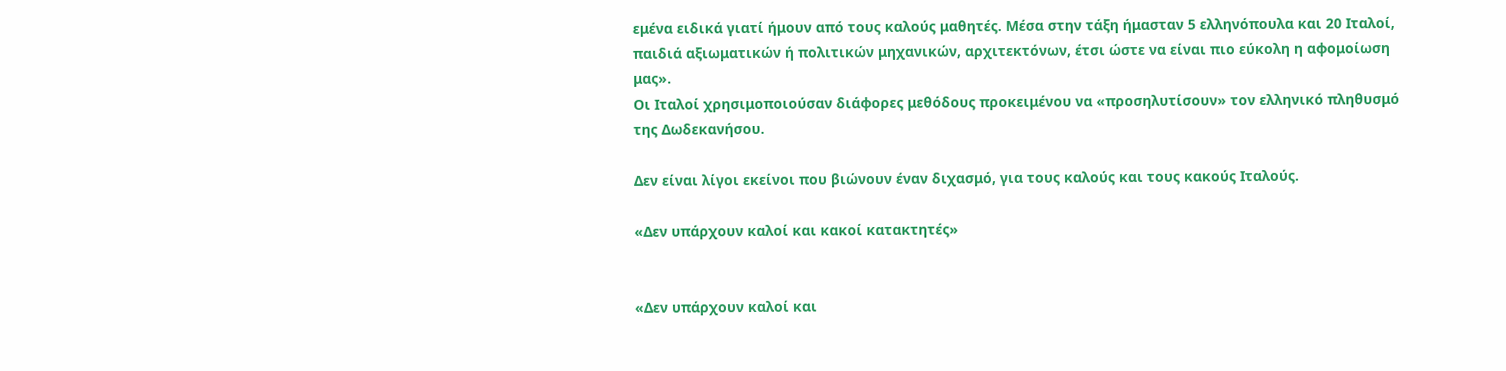εμένα ειδικά γιατί ήμουν από τους καλούς μαθητές. Μέσα στην τάξη ήμασταν 5 ελληνόπουλα και 20 Ιταλοί, παιδιά αξιωματικών ή πολιτικών μηχανικών, αρχιτεκτόνων, έτσι ώστε να είναι πιο εύκολη η αφομοίωση μας».
Οι Ιταλοί χρησιμοποιούσαν διάφορες μεθόδους προκειμένου να «προσηλυτίσουν» τον ελληνικό πληθυσμό της Δωδεκανήσου.

Δεν είναι λίγοι εκείνοι που βιώνουν έναν διχασμό, για τους καλούς και τους κακούς Ιταλούς.

«Δεν υπάρχουν καλοί και κακοί κατακτητές»


«Δεν υπάρχουν καλοί και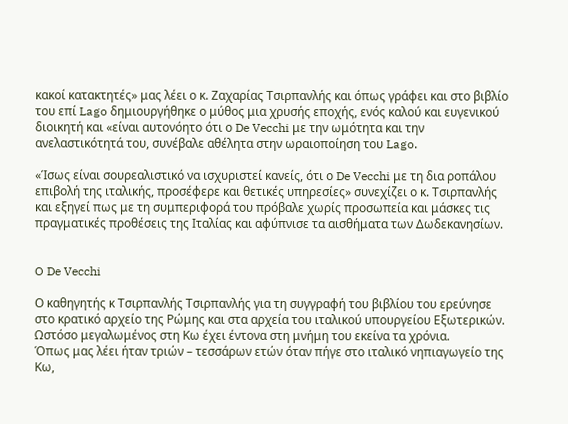κακοί κατακτητές» μας λέει ο κ. Ζαχαρίας Τσιρπανλής και όπως γράφει και στο βιβλίο του επί Lago δημιουργήθηκε ο μύθος μια χρυσής εποχής, ενός καλού και ευγενικού διοικητή και «είναι αυτονόητο ότι ο De Vecchi με την ωμότητα και την ανελαστικότητά του, συνέβαλε αθέλητα στην ωραιοποίηση του Lago.

«Ίσως είναι σουρεαλιστικό να ισχυριστεί κανείς, ότι ο De Vecchi με τη δια ροπάλου επιβολή της ιταλικής, προσέφερε και θετικές υπηρεσίες» συνεχίζει ο κ. Τσιρπανλής και εξηγεί πως με τη συμπεριφορά του πρόβαλε χωρίς προσωπεία και μάσκες τις πραγματικές προθέσεις της Ιταλίας και αφύπνισε τα αισθήματα των Δωδεκανησίων.


O De Vecchi

Ο καθηγητής κ Τσιρπανλής Τσιρπανλής για τη συγγραφή του βιβλίου του ερεύνησε στο κρατικό αρχείο της Ρώμης και στα αρχεία του ιταλικού υπουργείου Εξωτερικών. Ωστόσο μεγαλωμένος στη Κω έχει έντονα στη μνήμη του εκείνα τα χρόνια.
Όπως μας λέει ήταν τριών – τεσσάρων ετών όταν πήγε στο ιταλικό νηπιαγωγείο της Κω,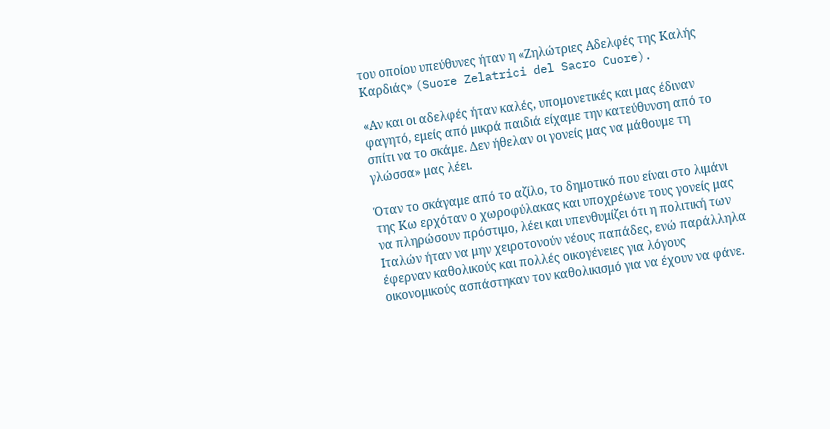του οποίου υπεύθυνες ήταν η «Ζηλώτριες Αδελφές της Καλής Καρδιάς» (Suore Zelatrici del Sacro Cuore).

«Αν και οι αδελφές ήταν καλές, υπομονετικές και μας έδιναν φαγητό, εμείς από μικρά παιδιά είχαμε την κατεύθυνση από το σπίτι να το σκάμε. Δεν ήθελαν οι γονείς μας να μάθουμε τη γλώσσα» μας λέει.

Όταν το σκάγαμε από το αζίλο, το δημοτικό που είναι στο λιμάνι της Κω ερχόταν ο χωροφύλακας και υποχρέωνε τους γονείς μας να πληρώσουν πρόστιμο, λέει και υπενθυμίζει ότι η πολιτική των Ιταλών ήταν να μην χειροτονούν νέους παπάδες, ενώ παράλληλα έφερναν καθολικούς και πολλές οικογένειες για λόγους οικονομικούς ασπάστηκαν τον καθολικισμό για να έχουν να φάνε.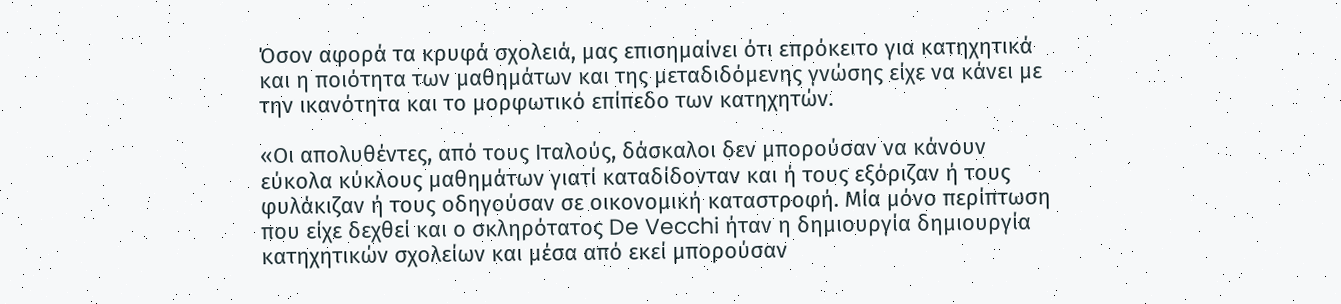Όσον αφορά τα κρυφά σχολειά, μας επισημαίνει ότι επρόκειτο για κατηχητικά και η ποιότητα των μαθημάτων και της μεταδιδόμενης γνώσης είχε να κάνει με την ικανότητα και το μορφωτικό επίπεδο των κατηχητών.

«Οι απολυθέντες, από τους Ιταλούς, δάσκαλοι δεν μπορούσαν να κάνουν εύκολα κύκλους μαθημάτων γιατί καταδίδονταν και ή τους εξόριζαν ή τους φυλάκιζαν ή τους οδηγούσαν σε οικονομική καταστροφή. Μία μόνο περίπτωση που είχε δεχθεί και ο σκληρότατος De Vecchi ήταν η δημιουργία δημιουργία κατηχητικών σχολείων και μέσα από εκεί μπορούσαν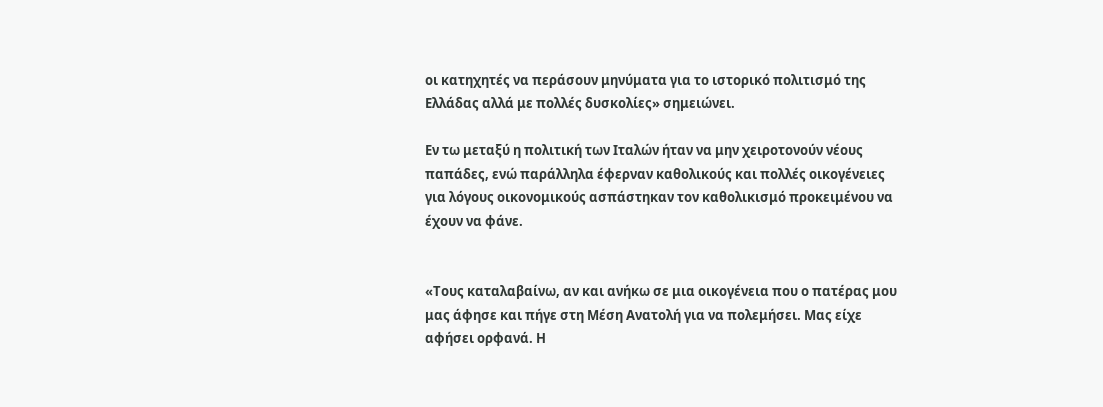οι κατηχητές να περάσουν μηνύματα για το ιστορικό πολιτισμό της Ελλάδας αλλά με πολλές δυσκολίες» σημειώνει.

Εν τω μεταξύ η πολιτική των Ιταλών ήταν να μην χειροτονούν νέους παπάδες, ενώ παράλληλα έφερναν καθολικούς και πολλές οικογένειες για λόγους οικονομικούς ασπάστηκαν τον καθολικισμό προκειμένου να έχουν να φάνε.


«Τους καταλαβαίνω, αν και ανήκω σε μια οικογένεια που ο πατέρας μου μας άφησε και πήγε στη Μέση Ανατολή για να πολεμήσει. Μας είχε αφήσει ορφανά. Η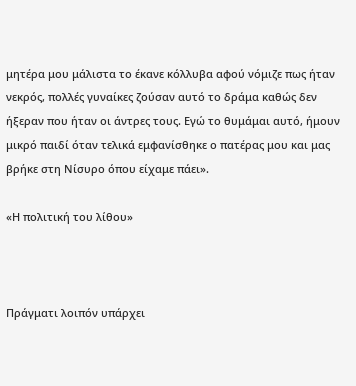μητέρα μου μάλιστα το έκανε κόλλυβα αφού νόμιζε πως ήταν νεκρός, πολλές γυναίκες ζούσαν αυτό το δράμα καθώς δεν ήξεραν που ήταν οι άντρες τους. Εγώ το θυμάμαι αυτό, ήμουν μικρό παιδί όταν τελικά εμφανίσθηκε ο πατέρας μου και μας βρήκε στη Νίσυρο όπου είχαμε πάει».

«Η πολιτική του λίθου»



Πράγματι λοιπόν υπάρχει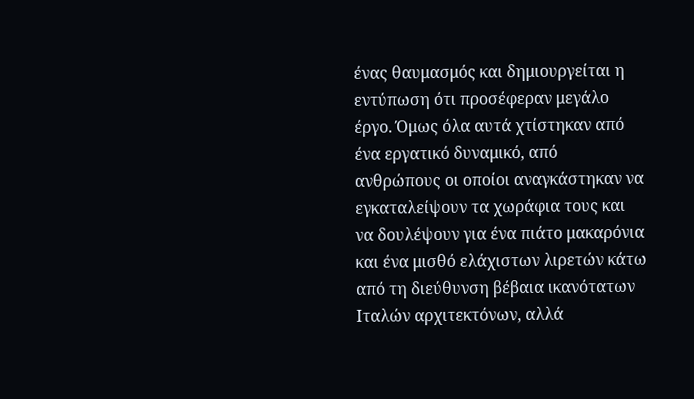ένας θαυμασμός και δημιουργείται η εντύπωση ότι προσέφεραν μεγάλο έργο. Όμως όλα αυτά χτίστηκαν από ένα εργατικό δυναμικό, από ανθρώπους οι οποίοι αναγκάστηκαν να εγκαταλείψουν τα χωράφια τους και να δουλέψουν για ένα πιάτο μακαρόνια και ένα μισθό ελάχιστων λιρετών κάτω από τη διεύθυνση βέβαια ικανότατων Ιταλών αρχιτεκτόνων, αλλά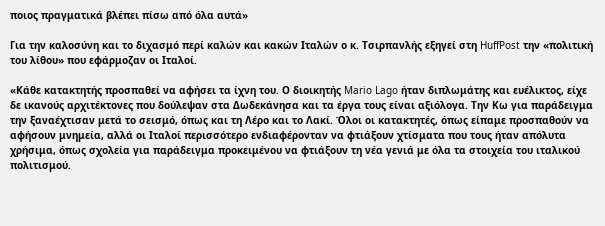ποιος πραγματικά βλέπει πίσω από όλα αυτά»

Για την καλοσύνη και το διχασμό περί καλών και κακών Ιταλών ο κ. Τσιρπανλής εξηγεί στη HuffPost την «πολιτική του λίθου» που εφάρμοζαν οι Ιταλοί.

«Κάθε κατακτητής προσπαθεί να αφήσει τα ίχνη του. Ο διοικητής Mario Lago ήταν διπλωμάτης και ευέλικτος, είχε δε ικανούς αρχιτέκτονες που δούλεψαν στα Δωδεκάνησα και τα έργα τους είναι αξιόλογα. Την Κω για παράδειγμα την ξαναέχτισαν μετά το σεισμό, όπως και τη Λέρο και το Λακί. Όλοι οι κατακτητές, όπως είπαμε προσπαθούν να αφήσουν μνημεία, αλλά οι Ιταλοί περισσότερο ενδιαφέρονταν να φτιάξουν χτίσματα που τους ήταν απόλυτα χρήσιμα, όπως σχολεία για παράδειγμα προκειμένου να φτιάξουν τη νέα γενιά με όλα τα στοιχεία του ιταλικού πολιτισμού.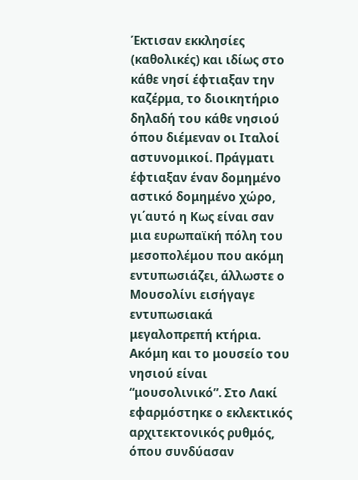Έκτισαν εκκλησίες (καθολικές) και ιδίως στο κάθε νησί έφτιαξαν την καζέρμα, το διοικητήριο δηλαδή του κάθε νησιού όπου διέμεναν οι Ιταλοί αστυνομικοί. Πράγματι έφτιαξαν έναν δομημένο αστικό δομημένο χώρο, γι΄αυτό η Κως είναι σαν μια ευρωπαϊκή πόλη του μεσοπολέμου που ακόμη εντυπωσιάζει, άλλωστε ο Μουσολίνι εισήγαγε εντυπωσιακά μεγαλοπρεπή κτήρια. Ακόμη και το μουσείο του νησιού είναι “μουσολινικό”. Στο Λακί εφαρμόστηκε ο εκλεκτικός αρχιτεκτονικός ρυθμός, όπου συνδύασαν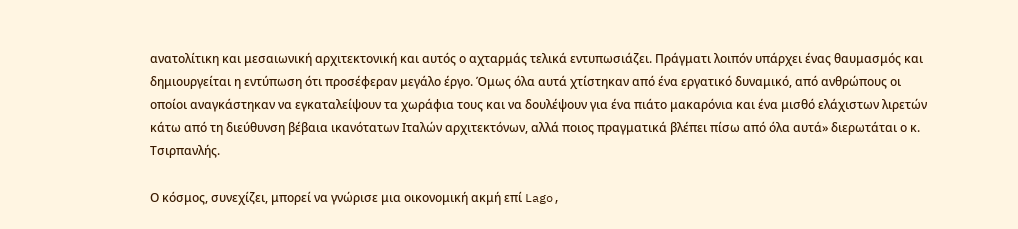ανατολίτικη και μεσαιωνική αρχιτεκτονική και αυτός ο αχταρμάς τελικά εντυπωσιάζει. Πράγματι λοιπόν υπάρχει ένας θαυμασμός και δημιουργείται η εντύπωση ότι προσέφεραν μεγάλο έργο. Όμως όλα αυτά χτίστηκαν από ένα εργατικό δυναμικό, από ανθρώπους οι οποίοι αναγκάστηκαν να εγκαταλείψουν τα χωράφια τους και να δουλέψουν για ένα πιάτο μακαρόνια και ένα μισθό ελάχιστων λιρετών κάτω από τη διεύθυνση βέβαια ικανότατων Ιταλών αρχιτεκτόνων, αλλά ποιος πραγματικά βλέπει πίσω από όλα αυτά» διερωτάται ο κ. Τσιρπανλής.

Ο κόσμος, συνεχίζει, μπορεί να γνώρισε μια οικονομική ακμή επί Lago,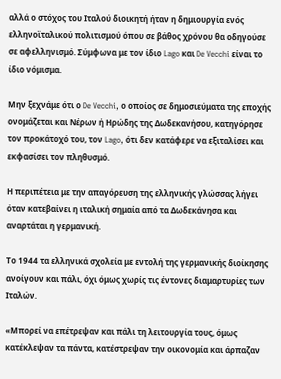αλλά ο στόχος του Ιταλού διοικητή ήταν η δημιουργία ενός ελληνοϊταλικού πολιτισμού όπου σε βάθος χρόνου θα οδηγούσε σε αφελληνισμό. Σύμφωνα με τον ίδιο Lago και De Vecchi είναι το ίδιο νόμισμα.

Μην ξεχνάμε ότι ο De Vecchi, ο οποίος σε δημοσιεύματα της εποχής ονομάζεται και Νέρων ή Ηρώδης της Δωδεκανήσου, κατηγόρησε τον προκάτοχό του, τον Lago, ότι δεν κατάφερε να εξιταλίσει και εκφασίσει τον πληθυσμό.

Η περιπέτεια με την απαγόρευση της ελληνικής γλώσσας λήγει όταν κατεβαίνει η ιταλική σημαία από τα Δωδεκάνησα και αναρτάται η γερμανική.

Το 1944 τα ελληνικά σχολεία με εντολή της γερμανικής διοίκησης ανοίγουν και πάλι, όχι όμως χωρίς τις έντονες διαμαρτυρίες των Ιταλών.

«Μπορεί να επέτρεψαν και πάλι τη λειτουργία τους, όμως κατέκλεψαν τα πάντα, κατέστρεψαν την οικονομία και άρπαζαν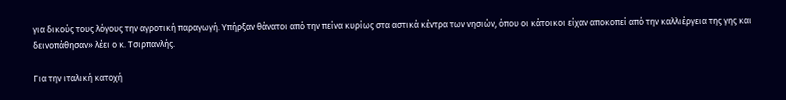για δικούς τους λόγους την αγροτική παραγωγή. Υπήρξαν θάνατοι από την πείνα κυρίως στα αστικά κέντρα των νησιών, όπου οι κάτοικοι είχαν αποκοπεί από την καλλιέργεια της γης και δεινοπάθησαν» λέει ο κ. Τσιρπανλής.

Για την ιταλική κατοχή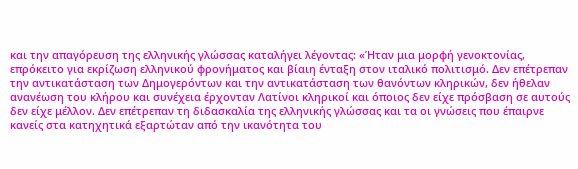και την απαγόρευση της ελληνικής γλώσσας καταλήγει λέγοντας: «Ήταν μια μορφή γενοκτονίας, επρόκειτο για εκρίζωση ελληνικού φρονήματος και βίαιη ένταξη στον ιταλικό πολιτισμό. Δεν επέτρεπαν την αντικατάσταση των Δημογερόντων και την αντικατάσταση των θανόντων κληρικών, δεν ήθελαν ανανέωση του κλήρου και συνέχεια έρχονταν Λατίνοι κληρικοί και όποιος δεν είχε πρόσβαση σε αυτούς δεν είχε μέλλον. Δεν επέτρεπαν τη διδασκαλία της ελληνικής γλώσσας και τα οι γνώσεις που έπαιρνε κανείς στα κατηχητικά εξαρτώταν από την ικανότητα του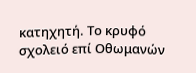κατηχητή. Το κρυφό σχολειό επί Οθωμανών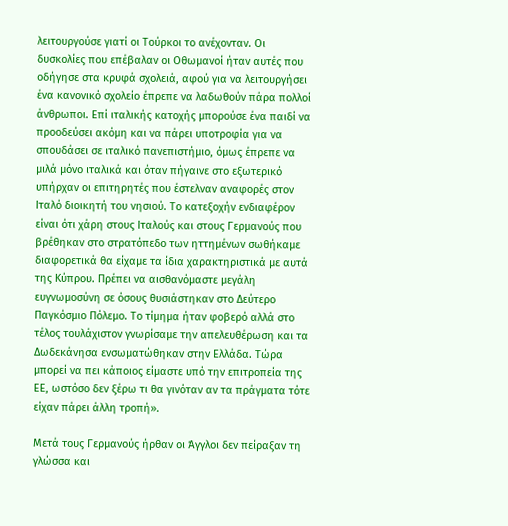λειτουργούσε γιατί οι Τούρκοι το ανέχονταν. Οι δυσκολίες που επέβαλαν οι Οθωμανοί ήταν αυτές που οδήγησε στα κρυφά σχολειά, αφού για να λειτουργήσει ένα κανονικό σχολείο έπρεπε να λαδωθούν πάρα πολλοί άνθρωποι. Επί ιταλικής κατοχής μπορούσε ένα παιδί να προοδεύσει ακόμη και να πάρει υποτροφία για να σπουδάσει σε ιταλικό πανεπιστήμιο, όμως έπρεπε να μιλά μόνο ιταλικά και όταν πήγαινε στο εξωτερικό υπήρχαν οι επιτηρητές που έστελναν αναφορές στον Ιταλό διοικητή του νησιού. Το κατεξοχήν ενδιαφέρον είναι ότι χάρη στους Ιταλούς και στους Γερμανούς που βρέθηκαν στο στρατόπεδο των ηττημένων σωθήκαμε διαφορετικά θα είχαμε τα ίδια χαρακτηριστικά με αυτά της Κύπρου. Πρέπει να αισθανόμαστε μεγάλη ευγνωμοσύνη σε όσους θυσιάστηκαν στο Δεύτερο Παγκόσμιο Πόλεμο. Το τίμημα ήταν φοβερό αλλά στο τέλος τουλάχιστον γνωρίσαμε την απελευθέρωση και τα Δωδεκάνησα ενσωματώθηκαν στην Ελλάδα. Τώρα μπορεί να πει κάποιος είμαστε υπό την επιτροπεία της ΕΕ, ωστόσο δεν ξέρω τι θα γινόταν αν τα πράγματα τότε είχαν πάρει άλλη τροπή».

Μετά τους Γερμανούς ήρθαν οι Άγγλοι δεν πείραξαν τη γλώσσα και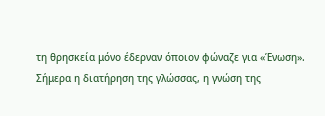τη θρησκεία μόνο έδερναν όποιον φώναζε για «Ένωση».
Σήμερα η διατήρηση της γλώσσας, η γνώση της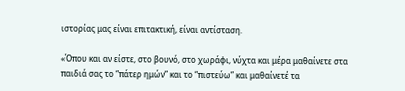ιστορίας μας είναι επιτακτική, είναι αντίσταση.

«Όπου και αν είστε, στο βουνό, στο χωράφι, νύχτα και μέρα μαθαίνετε στα παιδιά σας το “πάτερ ημών” και το “πιστεύω” και μαθαίνετέ τα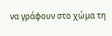να γράφουν στο χώμα τη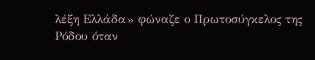λέξη Ελλάδα» φώναζε ο Πρωτοσύγκελος της Ρόδου όταν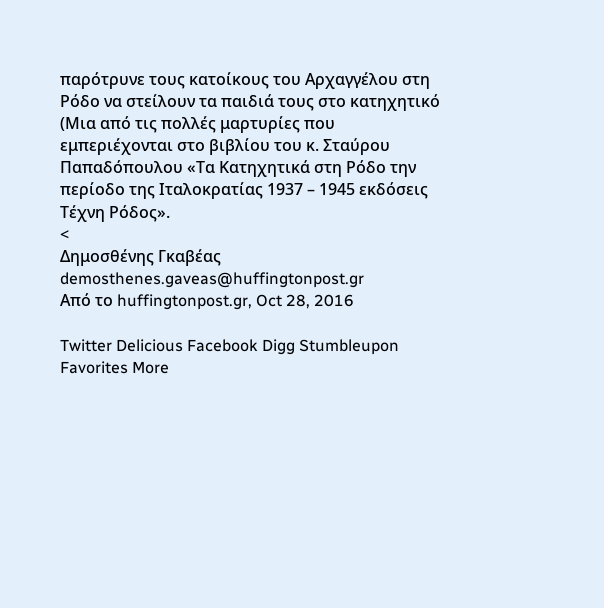παρότρυνε τους κατοίκους του Αρχαγγέλου στη Ρόδο να στείλουν τα παιδιά τους στο κατηχητικό (Μια από τις πολλές μαρτυρίες που εμπεριέχονται στο βιβλίου του κ. Σταύρου Παπαδόπουλου «Τα Κατηχητικά στη Ρόδο την περίοδο της Ιταλοκρατίας 1937 – 1945 εκδόσεις Τέχνη Ρόδος».
<
Δημοσθένης Γκαβέας
demosthenes.gaveas@huffingtonpost.gr
Από το huffingtonpost.gr, Oct 28, 2016

Twitter Delicious Facebook Digg Stumbleupon Favorites More